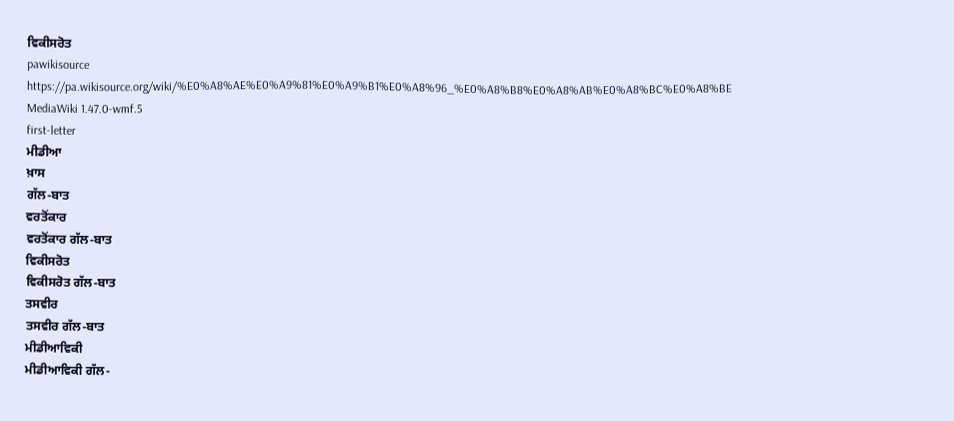ਵਿਕੀਸਰੋਤ
pawikisource
https://pa.wikisource.org/wiki/%E0%A8%AE%E0%A9%81%E0%A9%B1%E0%A8%96_%E0%A8%B8%E0%A8%AB%E0%A8%BC%E0%A8%BE
MediaWiki 1.47.0-wmf.5
first-letter
ਮੀਡੀਆ
ਖ਼ਾਸ
ਗੱਲ-ਬਾਤ
ਵਰਤੋਂਕਾਰ
ਵਰਤੋਂਕਾਰ ਗੱਲ-ਬਾਤ
ਵਿਕੀਸਰੋਤ
ਵਿਕੀਸਰੋਤ ਗੱਲ-ਬਾਤ
ਤਸਵੀਰ
ਤਸਵੀਰ ਗੱਲ-ਬਾਤ
ਮੀਡੀਆਵਿਕੀ
ਮੀਡੀਆਵਿਕੀ ਗੱਲ-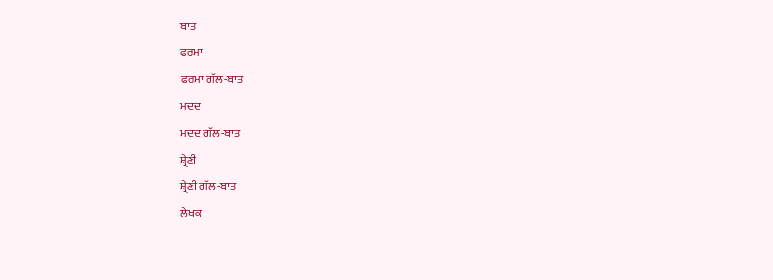ਬਾਤ
ਫਰਮਾ
ਫਰਮਾ ਗੱਲ-ਬਾਤ
ਮਦਦ
ਮਦਦ ਗੱਲ-ਬਾਤ
ਸ਼੍ਰੇਣੀ
ਸ਼੍ਰੇਣੀ ਗੱਲ-ਬਾਤ
ਲੇਖਕ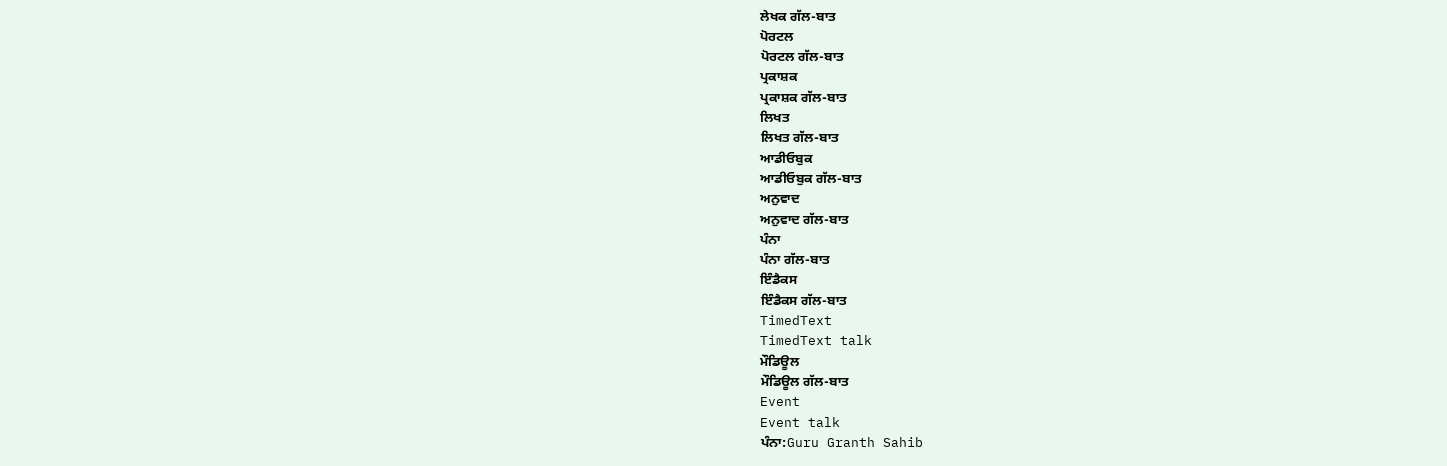ਲੇਖਕ ਗੱਲ-ਬਾਤ
ਪੋਰਟਲ
ਪੋਰਟਲ ਗੱਲ-ਬਾਤ
ਪ੍ਰਕਾਸ਼ਕ
ਪ੍ਰਕਾਸ਼ਕ ਗੱਲ-ਬਾਤ
ਲਿਖਤ
ਲਿਖਤ ਗੱਲ-ਬਾਤ
ਆਡੀਓਬੁਕ
ਆਡੀਓਬੁਕ ਗੱਲ-ਬਾਤ
ਅਨੁਵਾਦ
ਅਨੁਵਾਦ ਗੱਲ-ਬਾਤ
ਪੰਨਾ
ਪੰਨਾ ਗੱਲ-ਬਾਤ
ਇੰਡੈਕਸ
ਇੰਡੈਕਸ ਗੱਲ-ਬਾਤ
TimedText
TimedText talk
ਮੌਡਿਊਲ
ਮੌਡਿਊਲ ਗੱਲ-ਬਾਤ
Event
Event talk
ਪੰਨਾ:Guru Granth Sahib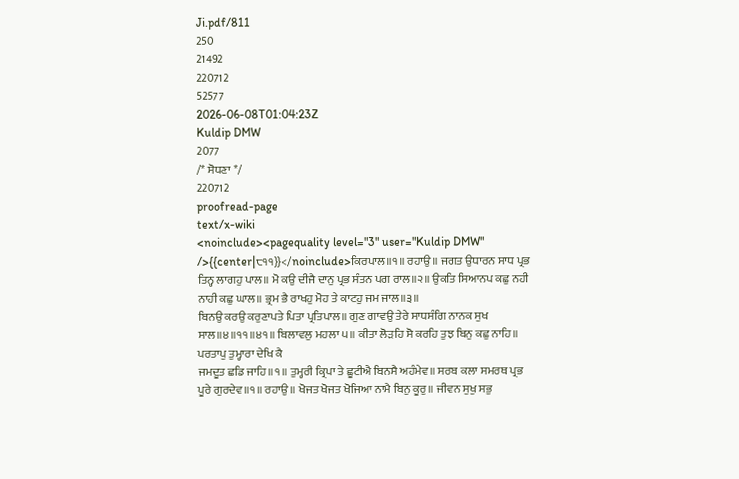Ji.pdf/811
250
21492
220712
52577
2026-06-08T01:04:23Z
Kuldip DMW
2077
/* ਸੋਧਣਾ */
220712
proofread-page
text/x-wiki
<noinclude><pagequality level="3" user="Kuldip DMW" />{{center|੮੧੧}}</noinclude>ਕਿਰਪਾਲ॥੧॥ ਰਹਾਉ॥ ਜਗਤ ਉਧਾਰਨ ਸਾਧ ਪ੍ਰਭ ਤਿਨ੍ਹ ਲਾਗਹੁ ਪਾਲ॥ ਮੋ ਕਉ ਦੀਜੈ ਦਾਨੁ ਪ੍ਰਭ ਸੰਤਨ ਪਗ ਰਾਲ॥੨॥ ਉਕਤਿ ਸਿਆਨਪ ਕਛੁ ਨਹੀ ਨਾਹੀ ਕਛੁ ਘਾਲ॥ ਭ੍ਰਮ ਭੈ ਰਾਖਹੁ ਮੋਹ ਤੇ ਕਾਟਹੁ ਜਮ ਜਾਲ॥੩॥
ਬਿਨਉ ਕਰਉ ਕਰੁਣਾਪਤੇ ਪਿਤਾ ਪ੍ਰਤਿਪਾਲ॥ ਗੁਣ ਗਾਵਉ ਤੇਰੇ ਸਾਧਸੰਗਿ ਨਾਨਕ ਸੁਖ ਸਾਲ॥੪॥੧੧॥੪੧॥ ਬਿਲਾਵਲੁ ਮਹਲਾ ੫॥ ਕੀਤਾ ਲੋੜਹਿ ਸੋ ਕਰਹਿ ਤੁਝ ਬਿਨੁ ਕਛੁ ਨਾਹਿ॥ ਪਰਤਾਪੁ ਤੁਮ੍ਹਾਰਾ ਦੇਖਿ ਕੈ
ਜਮਦੂਤ ਛਡਿ ਜਾਹਿ॥੧॥ ਤੁਮ੍ਹਰੀ ਕ੍ਰਿਪਾ ਤੇ ਛੂਟੀਐ ਬਿਨਸੈ ਅਹੰਮੇਵ॥ ਸਰਬ ਕਲਾ ਸਮਰਥ ਪ੍ਰਭ ਪੂਰੇ ਗੁਰਦੇਵ॥੧॥ ਰਹਾਉ॥ ਖੋਜਤ ਖੋਜਤ ਖੋਜਿਆ ਨਾਮੈ ਬਿਨੁ ਕੂਰੁ॥ ਜੀਵਨ ਸੁਖੁ ਸਭੁ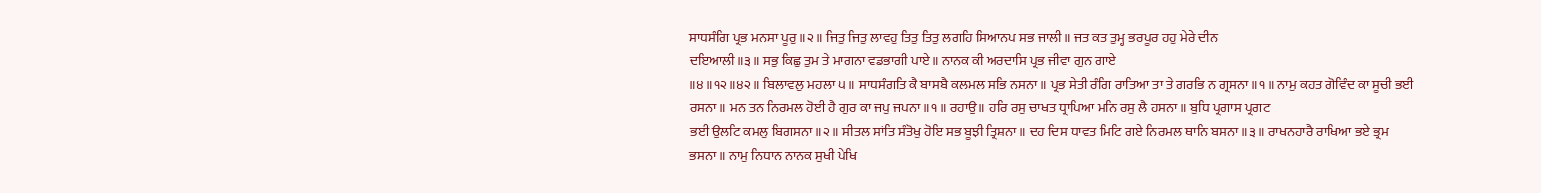ਸਾਧਸੰਗਿ ਪ੍ਰਭ ਮਨਸਾ ਪੂਰੁ॥੨॥ ਜਿਤੁ ਜਿਤੁ ਲਾਵਹੁ ਤਿਤੁ ਤਿਤੁ ਲਗਹਿ ਸਿਆਨਪ ਸਭ ਜਾਲੀ॥ ਜਤ ਕਤ ਤੁਮ੍ਹ ਭਰਪੂਰ ਹਹੁ ਮੇਰੇ ਦੀਨ
ਦਇਆਲੀ॥੩॥ ਸਭੁ ਕਿਛੁ ਤੁਮ ਤੇ ਮਾਗਨਾ ਵਡਭਾਗੀ ਪਾਏ॥ ਨਾਨਕ ਕੀ ਅਰਦਾਸਿ ਪ੍ਰਭ ਜੀਵਾ ਗੁਨ ਗਾਏ
॥੪॥੧੨॥੪੨॥ ਬਿਲਾਵਲੁ ਮਹਲਾ ੫॥ ਸਾਧਸੰਗਤਿ ਕੈ ਬਾਸਬੈ ਕਲਮਲ ਸਭਿ ਨਸਨਾ॥ ਪ੍ਰਭ ਸੇਤੀ ਰੰਗਿ ਰਾਤਿਆ ਤਾ ਤੇ ਗਰਭਿ ਨ ਗ੍ਰਸਨਾ॥੧॥ ਨਾਮੁ ਕਹਤ ਗੋਵਿੰਦ ਕਾ ਸੂਚੀ ਭਈ ਰਸਨਾ॥ ਮਨ ਤਨ ਨਿਰਮਲ ਹੋਈ ਹੈ ਗੁਰ ਕਾ ਜਪੁ ਜਪਨਾ॥੧॥ ਰਹਾਉ॥ ਹਰਿ ਰਸੁ ਚਾਖਤ ਧ੍ਰਾਪਿਆ ਮਨਿ ਰਸੁ ਲੈ ਹਸਨਾ॥ ਬੁਧਿ ਪ੍ਰਗਾਸ ਪ੍ਰਗਟ
ਭਈ ਉਲਟਿ ਕਮਲੁ ਬਿਗਸਨਾ॥੨॥ ਸੀਤਲ ਸਾਂਤਿ ਸੰਤੋਖੁ ਹੋਇ ਸਭ ਬੂਝੀ ਤ੍ਰਿਸ਼ਨਾ॥ ਦਹ ਦਿਸ ਧਾਵਤ ਮਿਟਿ ਗਏ ਨਿਰਮਲ ਥਾਨਿ ਬਸਨਾ॥੩॥ ਰਾਖਨਹਾਰੈ ਰਾਖਿਆ ਭਏ ਭ੍ਰਮ ਭਸਨਾ॥ ਨਾਮੁ ਨਿਧਾਨ ਨਾਨਕ ਸੁਖੀ ਪੇਖਿ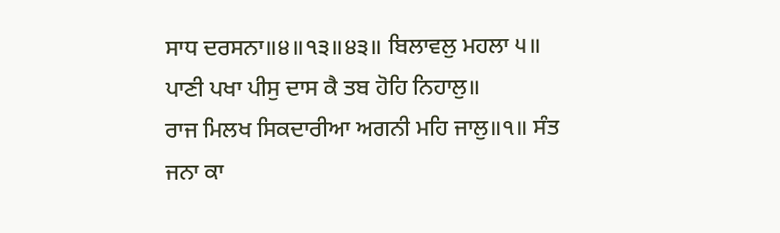ਸਾਧ ਦਰਸਨਾ॥੪॥੧੩॥੪੩॥ ਬਿਲਾਵਲੁ ਮਹਲਾ ੫॥ ਪਾਣੀ ਪਖਾ ਪੀਸੁ ਦਾਸ ਕੈ ਤਬ ਹੋਹਿ ਨਿਹਾਲੁ॥
ਰਾਜ ਮਿਲਖ ਸਿਕਦਾਰੀਆ ਅਗਨੀ ਮਹਿ ਜਾਲੁ॥੧॥ ਸੰਤ ਜਨਾ ਕਾ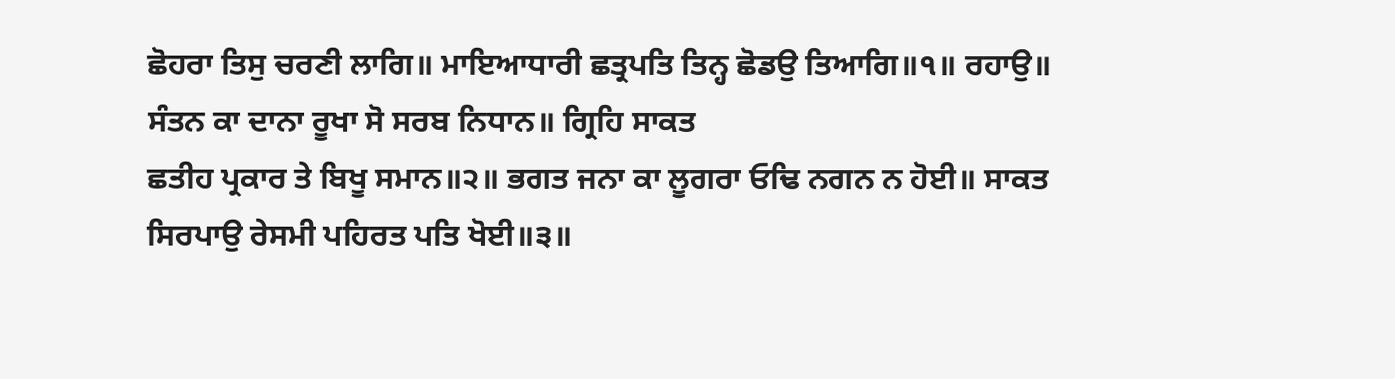ਛੋਹਰਾ ਤਿਸੁ ਚਰਣੀ ਲਾਗਿ॥ ਮਾਇਆਧਾਰੀ ਛਤ੍ਰਪਤਿ ਤਿਨ੍ਹ ਛੋਡਉ ਤਿਆਗਿ॥੧॥ ਰਹਾਉ॥ ਸੰਤਨ ਕਾ ਦਾਨਾ ਰੂਖਾ ਸੋ ਸਰਬ ਨਿਧਾਨ॥ ਗ੍ਰਿਹਿ ਸਾਕਤ
ਛਤੀਹ ਪ੍ਰਕਾਰ ਤੇ ਬਿਖੂ ਸਮਾਨ॥੨॥ ਭਗਤ ਜਨਾ ਕਾ ਲੂਗਰਾ ਓਢਿ ਨਗਨ ਨ ਹੋਈ॥ ਸਾਕਤ ਸਿਰਪਾਉ ਰੇਸਮੀ ਪਹਿਰਤ ਪਤਿ ਖੋਈ॥੩॥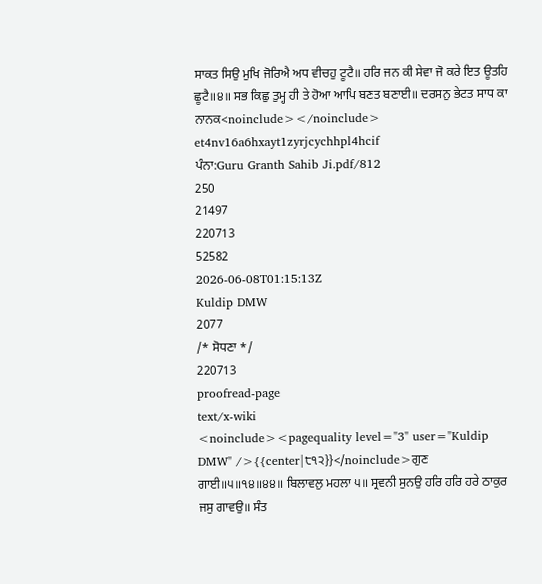ਸਾਕਤ ਸਿਉ ਮੁਖਿ ਜੋਰਿਐ ਅਧ ਵੀਚਹੁ ਟੂਟੈ॥ ਹਰਿ ਜਨ ਕੀ ਸੇਵਾ ਜੋ ਕਰੇ ਇਤ ਊਤਹਿ ਛੂਟੈ॥੪॥ ਸਭ ਕਿਛੁ ਤੁਮ੍ਹ ਹੀ ਤੇ ਹੋਆ ਆਪਿ ਬਣਤ ਬਣਾਈ॥ ਦਰਸਨੁ ਭੇਟਤ ਸਾਧ ਕਾ ਨਾਨਕ<noinclude></noinclude>
et4nv16a6hxayt1zyrjcychhpl4hcif
ਪੰਨਾ:Guru Granth Sahib Ji.pdf/812
250
21497
220713
52582
2026-06-08T01:15:13Z
Kuldip DMW
2077
/* ਸੋਧਣਾ */
220713
proofread-page
text/x-wiki
<noinclude><pagequality level="3" user="Kuldip DMW" />{{center|੮੧੨}}</noinclude>ਗੁਣ ਗਾਈ॥੫॥੧੪॥੪੪॥ ਬਿਲਾਵਲੁ ਮਹਲਾ ੫॥ ਸ੍ਰਵਨੀ ਸੁਨਉ ਹਰਿ ਹਰਿ ਹਰੇ ਠਾਕੁਰ ਜਸੁ ਗਾਵਉ॥ ਸੰਤ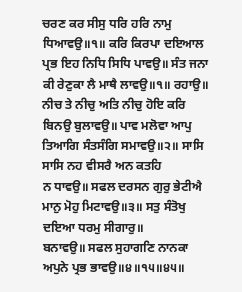ਚਰਣ ਕਰ ਸੀਸੁ ਧਰਿ ਹਰਿ ਨਾਮੁ ਧਿਆਵਉ॥੧॥ ਕਰਿ ਕਿਰਪਾ ਦਇਆਲ ਪ੍ਰਭ ਇਹ ਨਿਧਿ ਸਿਧਿ ਪਾਵਉ॥ ਸੰਤ ਜਨਾ ਕੀ ਰੇਣੁਕਾ ਲੈ ਮਾਥੈ ਲਾਵਉ॥੧॥ ਰਹਾਉ॥ ਨੀਚ ਤੇ ਨੀਚੁ ਅਤਿ ਨੀਚੁ ਹੋਇ ਕਰਿ ਬਿਨਉ ਬੁਲਾਵਉ॥ ਪਾਵ ਮਲੋਵਾ ਆਪੁ ਤਿਆਗਿ ਸੰਤਸੰਗਿ ਸਮਾਵਉ॥੨॥ ਸਾਸਿ ਸਾਸਿ ਨਹ ਵੀਸਰੈ ਅਨ ਕਤਹਿ
ਨ ਧਾਵਉ॥ ਸਫਲ ਦਰਸਨ ਗੁਰੁ ਭੇਟੀਐ ਮਾਨੁ ਮੋਹੁ ਮਿਟਾਵਉ॥੩॥ ਸਤੁ ਸੰਤੋਖੁ ਦਇਆ ਧਰਮੁ ਸੀਗਾਰੁ॥
ਬਨਾਵਉ॥ ਸਫਲ ਸੁਹਾਗਣਿ ਨਾਨਕਾ ਅਪੁਨੇ ਪ੍ਰਭ ਭਾਵਉ॥੪॥੧੫॥੪੫॥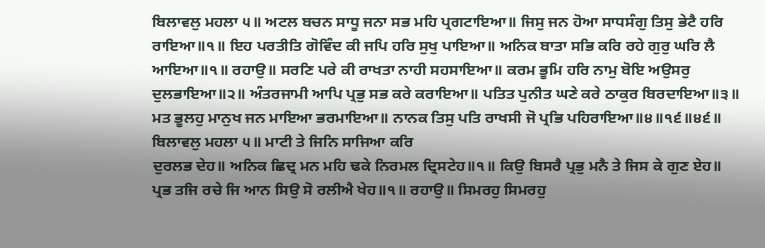ਬਿਲਾਵਲੁ ਮਹਲਾ ੫॥ ਅਟਲ ਬਚਨ ਸਾਧੂ ਜਨਾ ਸਭ ਮਹਿ ਪ੍ਰਗਟਾਇਆ॥ ਜਿਸੁ ਜਨ ਹੋਆ ਸਾਧਸੰਗੁ ਤਿਸੁ ਭੇਟੈ ਹਰਿ ਰਾਇਆ॥੧॥ ਇਹ ਪਰਤੀਤਿ ਗੋਵਿੰਦ ਕੀ ਜਪਿ ਹਰਿ ਸੁਖੁ ਪਾਇਆ॥ ਅਨਿਕ ਬਾਤਾ ਸਭਿ ਕਰਿ ਰਹੇ ਗੁਰੁ ਘਰਿ ਲੈ
ਆਇਆ॥੧॥ ਰਹਾਉ॥ ਸਰਣਿ ਪਰੇ ਕੀ ਰਾਖਤਾ ਨਾਹੀ ਸਹਸਾਇਆ॥ ਕਰਮ ਭੂਮਿ ਹਰਿ ਨਾਮੁ ਬੋਇ ਅਉਸਰੁ ਦੁਲਭਾਇਆ॥੨॥ ਅੰਤਰਜਾਮੀ ਆਪਿ ਪ੍ਰਭੁ ਸਭ ਕਰੇ ਕਰਾਇਆ॥ ਪਤਿਤ ਪੁਨੀਤ ਘਣੇ ਕਰੇ ਠਾਕੁਰ ਬਿਰਦਾਇਆ॥੩॥ ਮਤ ਭੂਲਹੁ ਮਾਨੁਖ ਜਨ ਮਾਇਆ ਭਰਮਾਇਆ॥ ਨਾਨਕ ਤਿਸੁ ਪਤਿ ਰਾਖਸੀ ਜੋ ਪ੍ਰਭਿ ਪਹਿਰਾਇਆ॥੪॥੧੬॥੪੬॥ ਬਿਲਾਵਲੁ ਮਹਲਾ ੫॥ ਮਾਟੀ ਤੇ ਜਿਨਿ ਸਾਜਿਆ ਕਰਿ
ਦੁਰਲਭ ਦੇਹ॥ ਅਨਿਕ ਛਿਦ੍ਰ ਮਨ ਮਹਿ ਢਕੇ ਨਿਰਮਲ ਦ੍ਰਿਸਟੇਹ॥੧॥ ਕਿਉ ਬਿਸਰੈ ਪ੍ਰਭੁ ਮਨੈ ਤੇ ਜਿਸ ਕੇ ਗੁਣ ਏਹ॥ ਪ੍ਰਭ ਤਜਿ ਰਚੇ ਜਿ ਆਨ ਸਿਉ ਸੋ ਰਲੀਐ ਖੇਹ॥੧॥ ਰਹਾਉ॥ ਸਿਮਰਹੁ ਸਿਮਰਹੁ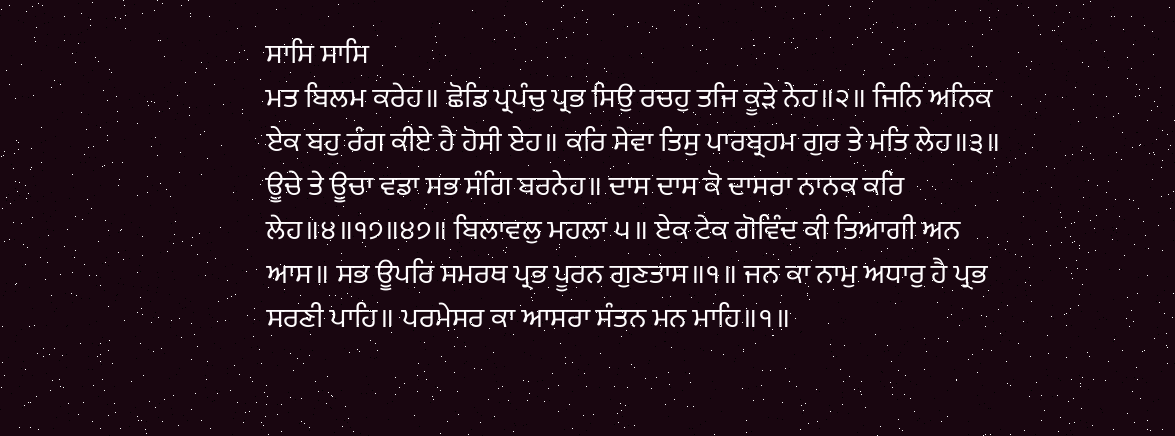ਸਾਸਿ ਸਾਸਿ
ਮਤ ਬਿਲਮ ਕਰੇਹ॥ ਛੋਡਿ ਪ੍ਰਪੰਚੁ ਪ੍ਰਭ ਸਿਉ ਰਚਹੁ ਤਜਿ ਕੂੜੇ ਨੇਹ॥੨॥ ਜਿਨਿ ਅਨਿਕ ਏਕ ਬਹੁ ਰੰਗ ਕੀਏ ਹੈ ਹੋਸੀ ਏਹ॥ ਕਰਿ ਸੇਵਾ ਤਿਸੁ ਪਾਰਬ੍ਰਹਮ ਗੁਰ ਤੇ ਮਤਿ ਲੇਹ॥੩॥ ਊਚੇ ਤੇ ਊਚਾ ਵਡਾ ਸਭ ਸੰਗਿ ਬਰਨੇਹ॥ ਦਾਸ ਦਾਸ ਕੋ ਦਾਸਰਾ ਨਾਨਕ ਕਰਿ ਲੇਹ॥੪॥੧੭॥੪੭॥ ਬਿਲਾਵਲੁ ਮਹਲਾ ੫॥ ਏਕ ਟੇਕ ਗੋਵਿੰਦ ਕੀ ਤਿਆਗੀ ਅਨ ਆਸ॥ ਸਭ ਊਪਰਿ ਸਮਰਥ ਪ੍ਰਭ ਪੂਰਨ ਗੁਣਤਾਸ॥੧॥ ਜਨ ਕਾ ਨਾਮੁ ਅਧਾਰੁ ਹੈ ਪ੍ਰਭ
ਸਰਣੀ ਪਾਹਿ॥ ਪਰਮੇਸਰ ਕਾ ਆਸਰਾ ਸੰਤਨ ਮਨ ਮਾਹਿ॥੧॥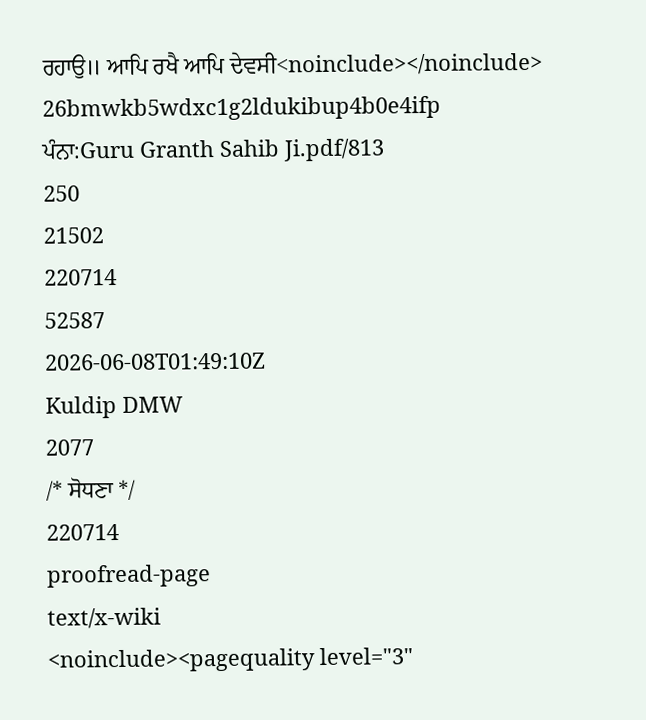ਰਹਾਉ॥ ਆਪਿ ਰਖੈ ਆਪਿ ਦੇਵਸੀ<noinclude></noinclude>
26bmwkb5wdxc1g2ldukibup4b0e4ifp
ਪੰਨਾ:Guru Granth Sahib Ji.pdf/813
250
21502
220714
52587
2026-06-08T01:49:10Z
Kuldip DMW
2077
/* ਸੋਧਣਾ */
220714
proofread-page
text/x-wiki
<noinclude><pagequality level="3"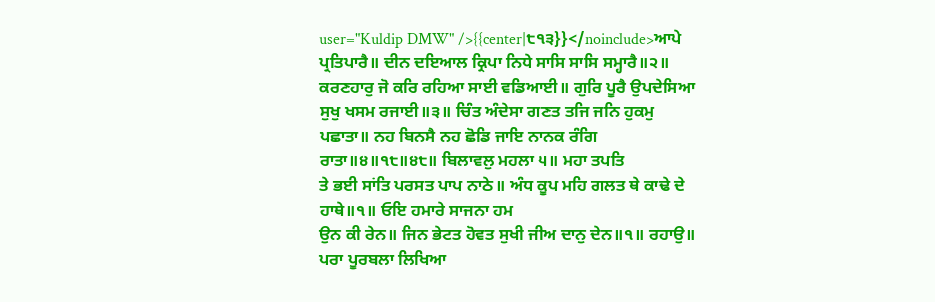user="Kuldip DMW" />{{center|੮੧੩}}</noinclude>ਆਪੇ ਪ੍ਰਤਿਪਾਰੈ॥ ਦੀਨ ਦਇਆਲ ਕ੍ਰਿਪਾ ਨਿਧੇ ਸਾਸਿ ਸਾਸਿ ਸਮ੍ਹਾਰੈ॥੨॥ ਕਰਣਹਾਰੁ ਜੋ ਕਰਿ ਰਹਿਆ ਸਾਈ ਵਡਿਆਈ॥ ਗੁਰਿ ਪੂਰੈ ਉਪਦੇਸਿਆ ਸੁਖੁ ਖਸਮ ਰਜਾਈ॥੩॥ ਚਿੰਤ ਅੰਦੇਸਾ ਗਣਤ ਤਜਿ ਜਨਿ ਹੁਕਮੁ ਪਛਾਤਾ॥ ਨਹ ਬਿਨਸੈ ਨਹ ਛੋਡਿ ਜਾਇ ਨਾਨਕ ਰੰਗਿ ਰਾਤਾ॥੪॥੧੮॥੪੮॥ ਬਿਲਾਵਲੁ ਮਹਲਾ ੫॥ ਮਹਾ ਤਪਤਿ
ਤੇ ਭਈ ਸਾਂਤਿ ਪਰਸਤ ਪਾਪ ਨਾਠੇ॥ ਅੰਧ ਕੂਪ ਮਹਿ ਗਲਤ ਥੇ ਕਾਢੇ ਦੇ ਹਾਥੇ॥੧॥ ਓਇ ਹਮਾਰੇ ਸਾਜਨਾ ਹਮ
ਉਨ ਕੀ ਰੇਨ॥ ਜਿਨ ਭੇਟਤ ਹੋਵਤ ਸੁਖੀ ਜੀਅ ਦਾਨੁ ਦੇਨ॥੧॥ ਰਹਾਉ॥ ਪਰਾ ਪੂਰਬਲਾ ਲਿਖਿਆ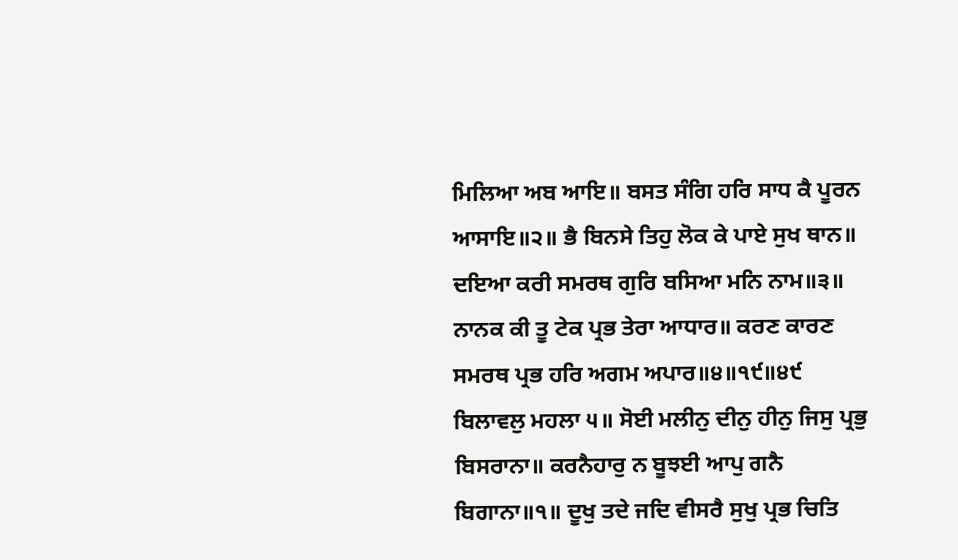ਮਿਲਿਆ ਅਬ ਆਇ॥ ਬਸਤ ਸੰਗਿ ਹਰਿ ਸਾਧ ਕੈ ਪੂਰਨ ਆਸਾਇ॥੨॥ ਭੈ ਬਿਨਸੇ ਤਿਹੁ ਲੋਕ ਕੇ ਪਾਏ ਸੁਖ ਥਾਨ॥
ਦਇਆ ਕਰੀ ਸਮਰਥ ਗੁਰਿ ਬਸਿਆ ਮਨਿ ਨਾਮ॥੩॥ ਨਾਨਕ ਕੀ ਤੂ ਟੇਕ ਪ੍ਰਭ ਤੇਰਾ ਆਧਾਰ॥ ਕਰਣ ਕਾਰਣ ਸਮਰਥ ਪ੍ਰਭ ਹਰਿ ਅਗਮ ਅਪਾਰ॥੪॥੧੯॥੪੯ ਬਿਲਾਵਲੁ ਮਹਲਾ ੫॥ ਸੋਈ ਮਲੀਨੁ ਦੀਨੁ ਹੀਨੁ ਜਿਸੁ ਪ੍ਰਭੁ ਬਿਸਰਾਨਾ॥ ਕਰਨੈਹਾਰੁ ਨ ਬੂਝਈ ਆਪੁ ਗਨੈ ਬਿਗਾਨਾ॥੧॥ ਦੂਖੁ ਤਦੇ ਜਦਿ ਵੀਸਰੈ ਸੁਖੁ ਪ੍ਰਭ ਚਿਤਿ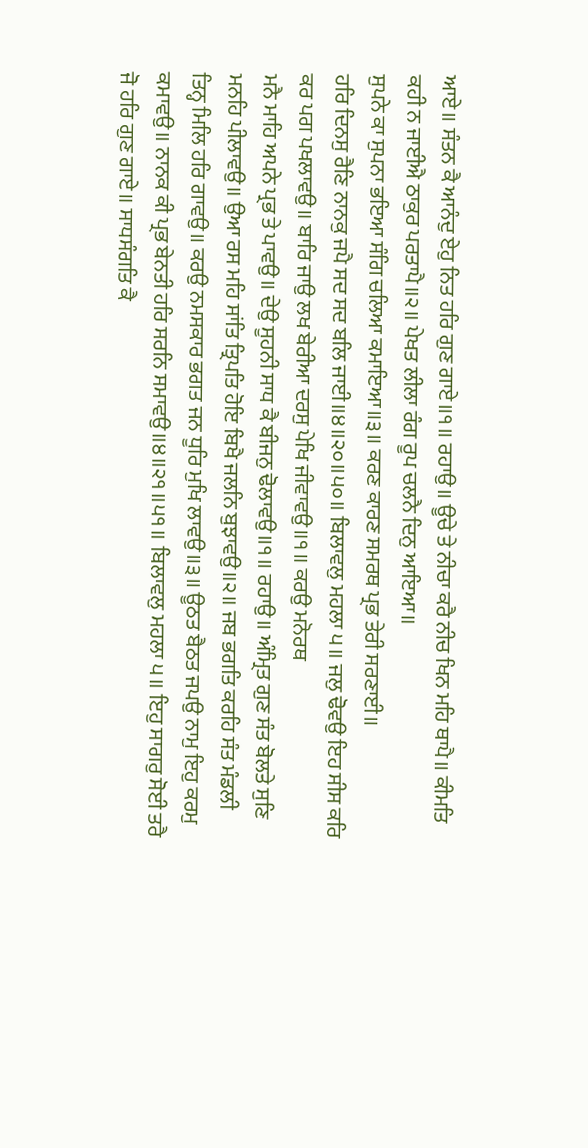ਆਏ॥ ਸੰਤਨ ਕੈ ਆਨੰਦੁ ਏਹੁ ਨਿਤ ਹਰਿ ਗੁਣ ਗਾਏ॥੧॥ ਰਹਾਉ॥ ਊਚੇ ਤੇ ਨੀਚਾ ਕਰੈ ਨੀਚ ਖਿਨ ਮਹਿ ਥਾਪੈ॥ ਕੀਮਤਿ ਕਹੀ ਨ ਜਾਈਐ ਠਾਕੁਰ ਪਰਤਾਪੈ॥੨॥ ਪੇਖਤ ਲੀਲਾ ਰੰਗ ਰੂਪ ਚਲਨੈ ਦਿਨੁ ਆਇਆ॥
ਸੁਪਨੇ ਕਾ ਸੁਪਨਾ ਭਇਆ ਸੰਗਿ ਚਲਿਆ ਕਮਾਇਆ॥੩॥ ਕਰਣ ਕਾਰਣ ਸਮਰਥ ਪ੍ਰਭ ਤੇਰੀ ਸਰਣਾਈ॥
ਹਰਿ ਦਿਨਸੁ ਰੈਣਿ ਨਾਨਕੁ ਜਪੈ ਸਦ ਸਦ ਬਲਿ ਜਾਈ॥੪॥੨੦॥੫੦॥ ਬਿਲਾਵਲੁ ਮਹਲਾ ੫॥ ਜਲੁ ਢੋਵਉ ਇਹ ਸੀਸ ਕਰਿ ਕਰ ਪਗ ਪਖਲਾਵਉ॥ ਬਾਰਿ ਜਾਉ ਲਖ ਬੇਰੀਆ ਦਰਸੁ ਪੇਖਿ ਜੀਵਾਵਉ॥੧॥ ਕਰਉ ਮਨੋਰਥ
ਮਨੈ ਮਾਹਿ ਅਪਨੇ ਪ੍ਰਭ ਤੇ ਪਾਵਉ॥ ਦੇਉ ਸੂਹਨੀ ਸਾਧ ਕੈ ਬੀਜਨੁ ਢੋਲਾਵਉ॥੧॥ ਰਹਾਉ॥ ਅੰਮ੍ਰਿਤ ਗੁਣ ਸੰਤ ਬੋਲਤੇ ਸੁਣਿ ਮਨਹਿ ਪੀਲਾਵਉ॥ ਉਆ ਰਸ ਮਹਿ ਸਾਂਤਿ ਤ੍ਰਿਪਤਿ ਹੋਇ ਬਿਖੈ ਜਲਨਿ ਬੁਝਾਵਉ॥੨॥ ਜਬ ਭਗਤਿ ਕਰਹਿ ਸੰਤ ਮੰਡਲੀ ਤਿਨ੍ਹ ਮਿਲਿ ਹਰਿ ਗਾਵਉ॥ ਕਰਉ ਨਮਸਕਾਰ ਭਗਤ ਜਨ ਧੂਰਿ ਮੁਖਿ ਲਾਵਉ॥੩॥ ਊਠਤ ਬੈਠਤ ਜਪਉ ਨਾਮੁ ਇਹੁ ਕਰਮੁ ਕਮਾਵਉ॥ ਨਾਨਕ ਕੀ ਪ੍ਰਭ ਬੇਨਤੀ ਹਰਿ ਸਰਨਿ ਸਮਾਵਉ॥੪॥੨੧॥੫੧॥ ਬਿਲਾਵਲੁ ਮਹਲਾ ੫॥ ਇਹੁ ਸਾਗਰੁ ਸੋਈ ਤਰੈ ਜੋ ਹਰਿ ਗੁਣ ਗਾਏ॥ ਸਾਧਸੰਗਤਿ ਕੈ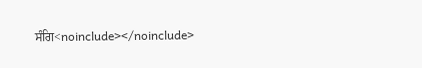ਸੰਗਿ<noinclude></noinclude>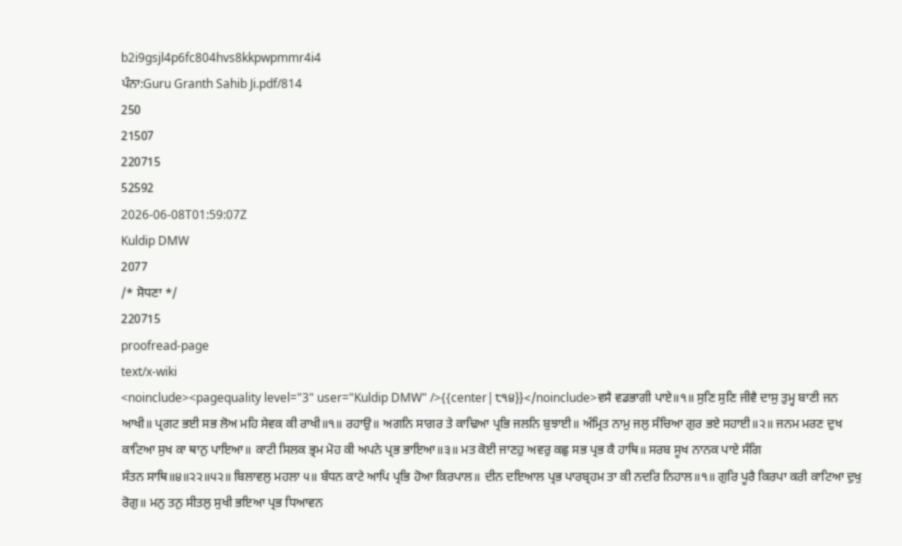b2i9gsjl4p6fc804hvs8kkpwpmmr4i4
ਪੰਨਾ:Guru Granth Sahib Ji.pdf/814
250
21507
220715
52592
2026-06-08T01:59:07Z
Kuldip DMW
2077
/* ਸੋਧਣਾ */
220715
proofread-page
text/x-wiki
<noinclude><pagequality level="3" user="Kuldip DMW" />{{center|੮੧੪}}</noinclude>ਵਸੈ ਵਡਭਾਗੀ ਪਾਏ॥੧॥ ਸੁਣਿ ਸੁਣਿ ਜੀਵੈ ਦਾਸੁ ਤੁਮ੍ਹ ਬਾਣੀ ਜਨ ਆਖੀ॥ ਪ੍ਰਗਟ ਭਈ ਸਭ ਲੋਅ ਮਹਿ ਸੇਵਕ ਕੀ ਰਾਖੀ॥੧॥ ਰਹਾਉ॥ ਅਗਨਿ ਸਾਗਰ ਤੇ ਕਾਢਿਆ ਪ੍ਰਭਿ ਜਲਨਿ ਬੁਝਾਈ॥ ਅੰਮ੍ਰਿਤ ਨਾਮੁ ਜਲੁ ਸੰਚਿਆ ਗੁਰ ਭਏ ਸਹਾਈ॥੨॥ ਜਨਮ ਮਰਣ ਦੁਖ ਕਾਟਿਆ ਸੁਖ ਕਾ ਥਾਨੁ ਪਾਇਆ॥ ਕਾਟੀ ਸਿਲਕ ਭ੍ਰਮ ਮੋਹ ਕੀ ਅਪਨੇ ਪ੍ਰਭ ਭਾਇਆ॥੩॥ ਮਤ ਕੋਈ ਜਾਣਹੁ ਅਵਰੁ ਕਛੁ ਸਭ ਪ੍ਰਭ ਕੈ ਹਾਥਿ॥ ਸਰਬ ਸੂਖ ਨਾਨਕ ਪਾਏ ਸੰਗਿ
ਸੰਤਨ ਸਾਥਿ॥੪॥੨੨॥੫੨॥ ਬਿਲਾਵਲੁ ਮਹਲਾ ੫॥ ਬੰਧਨ ਕਾਟੇ ਆਪਿ ਪ੍ਰਭਿ ਹੋਆ ਕਿਰਪਾਲ॥ ਦੀਨ ਦਇਆਲ ਪ੍ਰਭ ਪਾਰਬ੍ਰਹਮ ਤਾ ਕੀ ਨਦਰਿ ਨਿਹਾਲ॥੧॥ ਗੁਰਿ ਪੂਰੈ ਕਿਰਪਾ ਕਰੀ ਕਾਟਿਆ ਦੁਖੁ ਰੋਗੁ॥ ਮਨੁ ਤਨੁ ਸੀਤਲੁ ਸੁਖੀ ਭਇਆ ਪ੍ਰਭ ਧਿਆਵਨ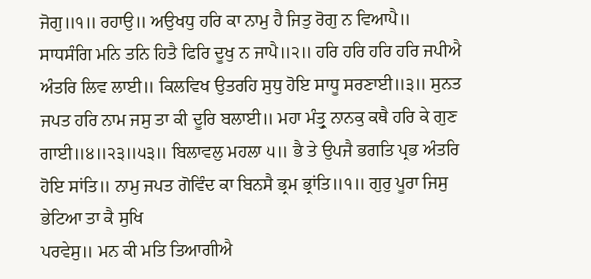ਜੋਗੁ॥੧॥ ਰਹਾਉ॥ ਅਉਖਧੁ ਹਰਿ ਕਾ ਨਾਮੁ ਹੈ ਜਿਤੁ ਰੋਗੁ ਨ ਵਿਆਪੈ॥ ਸਾਧਸੰਗਿ ਮਨਿ ਤਨਿ ਹਿਤੈ ਫਿਰਿ ਦੂਖੁ ਨ ਜਾਪੈ॥੨॥ ਹਰਿ ਹਰਿ ਹਰਿ ਹਰਿ ਜਪੀਐ ਅੰਤਰਿ ਲਿਵ ਲਾਈ॥ ਕਿਲਵਿਖ ਉਤਰਹਿ ਸੁਧੁ ਹੋਇ ਸਾਧੂ ਸਰਣਾਈ॥੩॥ ਸੁਨਤ ਜਪਤ ਹਰਿ ਨਾਮ ਜਸੁ ਤਾ ਕੀ ਦੂਰਿ ਬਲਾਈ॥ ਮਹਾ ਮੰਤ੍ਰੁ ਨਾਨਕੁ ਕਥੈ ਹਰਿ ਕੇ ਗੁਣ ਗਾਈ॥੪॥੨੩॥੫੩॥ ਬਿਲਾਵਲੁ ਮਹਲਾ ੫॥ ਭੈ ਤੇ ਉਪਜੈ ਭਗਤਿ ਪ੍ਰਭ ਅੰਤਰਿ ਹੋਇ ਸਾਂਤਿ॥ ਨਾਮੁ ਜਪਤ ਗੋਵਿੰਦ ਕਾ ਬਿਨਸੈ ਭ੍ਰਮ ਭ੍ਰਾਂਤਿ॥੧॥ ਗੁਰੁ ਪੂਰਾ ਜਿਸੁ ਭੇਟਿਆ ਤਾ ਕੈ ਸੁਖਿ
ਪਰਵੇਸੁ॥ ਮਨ ਕੀ ਮਤਿ ਤਿਆਗੀਐ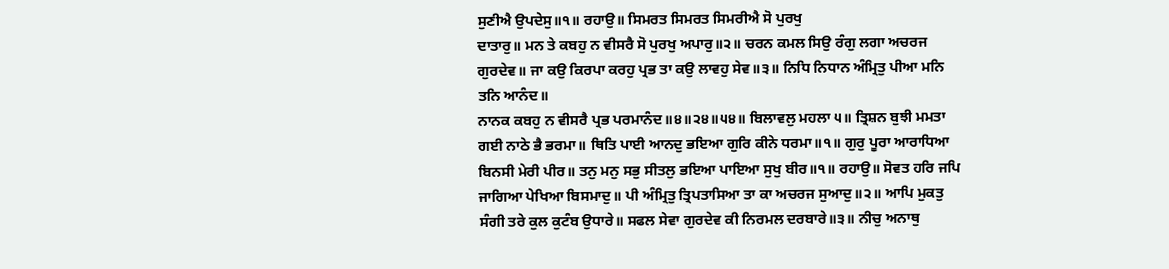ਸੁਣੀਐ ਉਪਦੇਸੁ॥੧॥ ਰਹਾਉ॥ ਸਿਮਰਤ ਸਿਮਰਤ ਸਿਮਰੀਐ ਸੋ ਪੁਰਖੁ
ਦਾਤਾਰੁ॥ ਮਨ ਤੇ ਕਬਹੁ ਨ ਵੀਸਰੈ ਸੋ ਪੁਰਖੁ ਅਪਾਰੁ॥੨॥ ਚਰਨ ਕਮਲ ਸਿਉ ਰੰਗੁ ਲਗਾ ਅਚਰਜ ਗੁਰਦੇਵ॥ ਜਾ ਕਉ ਕਿਰਪਾ ਕਰਹੁ ਪ੍ਰਭ ਤਾ ਕਉ ਲਾਵਹੁ ਸੇਵ॥੩॥ ਨਿਧਿ ਨਿਧਾਨ ਅੰਮ੍ਰਿਤੁ ਪੀਆ ਮਨਿ ਤਨਿ ਆਨੰਦ॥
ਨਾਨਕ ਕਬਹੁ ਨ ਵੀਸਰੈ ਪ੍ਰਭ ਪਰਮਾਨੰਦ॥੪॥੨੪॥੫੪॥ ਬਿਲਾਵਲੁ ਮਹਲਾ ੫॥ ਤ੍ਰਿਸ਼ਨ ਬੁਝੀ ਮਮਤਾ ਗਈ ਨਾਠੇ ਭੈ ਭਰਮਾ॥ ਥਿਤਿ ਪਾਈ ਆਨਦੁ ਭਇਆ ਗੁਰਿ ਕੀਨੇ ਧਰਮਾ॥੧॥ ਗੁਰੁ ਪੂਰਾ ਆਰਾਧਿਆ ਬਿਨਸੀ ਮੇਰੀ ਪੀਰ॥ ਤਨੁ ਮਨੁ ਸਭੁ ਸੀਤਲੁ ਭਇਆ ਪਾਇਆ ਸੁਖੁ ਬੀਰ॥੧॥ ਰਹਾਉ॥ ਸੋਵਤ ਹਰਿ ਜਪਿ ਜਾਗਿਆ ਪੇਖਿਆ ਬਿਸਮਾਦੁ॥ ਪੀ ਅੰਮ੍ਰਿਤੁ ਤ੍ਰਿਪਤਾਸਿਆ ਤਾ ਕਾ ਅਚਰਜ ਸੁਆਦੁ॥੨॥ ਆਪਿ ਮੁਕਤੁ ਸੰਗੀ ਤਰੇ ਕੁਲ ਕੁਟੰਬ ਉਧਾਰੇ॥ ਸਫਲ ਸੇਵਾ ਗੁਰਦੇਵ ਕੀ ਨਿਰਮਲ ਦਰਬਾਰੇ॥੩॥ ਨੀਚੁ ਅਨਾਥੁ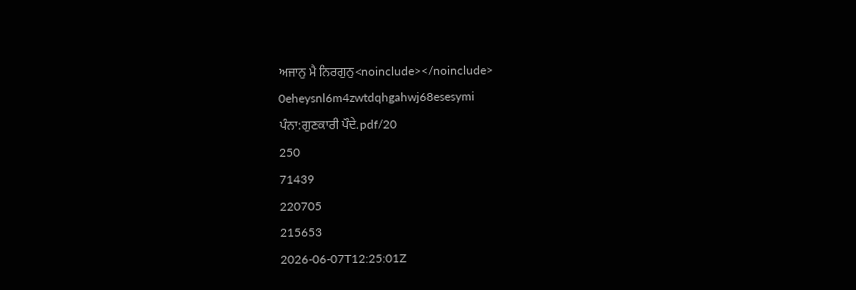ਅਜਾਨੁ ਮੈ ਨਿਰਗੁਨੁ<noinclude></noinclude>
0eheysnl6m4zwtdqhgahwj68esesymi
ਪੰਨਾ:ਗੁਣਕਾਰੀ ਪੌਦੇ.pdf/20
250
71439
220705
215653
2026-06-07T12:25:01Z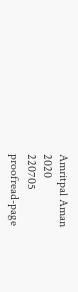Amritpal Aman
2020
220705
proofread-page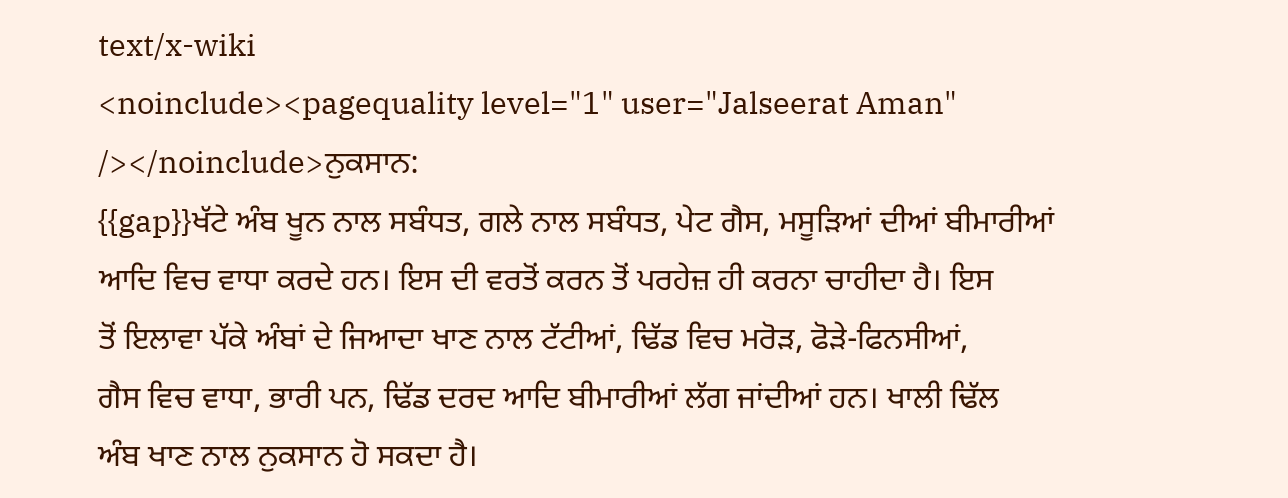text/x-wiki
<noinclude><pagequality level="1" user="Jalseerat Aman" /></noinclude>ਨੁਕਸਾਨ:
{{gap}}ਖੱਟੇ ਅੰਬ ਖੂਨ ਨਾਲ ਸਬੰਧਤ, ਗਲੇ ਨਾਲ ਸਬੰਧਤ, ਪੇਟ ਗੈਸ, ਮਸੂੜਿਆਂ ਦੀਆਂ ਬੀਮਾਰੀਆਂ
ਆਦਿ ਵਿਚ ਵਾਧਾ ਕਰਦੇ ਹਨ। ਇਸ ਦੀ ਵਰਤੋਂ ਕਰਨ ਤੋਂ ਪਰਹੇਜ਼ ਹੀ ਕਰਨਾ ਚਾਹੀਦਾ ਹੈ। ਇਸ
ਤੋਂ ਇਲਾਵਾ ਪੱਕੇ ਅੰਬਾਂ ਦੇ ਜਿਆਦਾ ਖਾਣ ਨਾਲ ਟੱਟੀਆਂ, ਢਿੱਡ ਵਿਚ ਮਰੋੜ, ਫੋੜੇ-ਫਿਨਸੀਆਂ,
ਗੈਸ ਵਿਚ ਵਾਧਾ, ਭਾਰੀ ਪਨ, ਢਿੱਡ ਦਰਦ ਆਦਿ ਬੀਮਾਰੀਆਂ ਲੱਗ ਜਾਂਦੀਆਂ ਹਨ। ਖਾਲੀ ਢਿੱਲ
ਅੰਬ ਖਾਣ ਨਾਲ ਨੁਕਸਾਨ ਹੋ ਸਕਦਾ ਹੈ।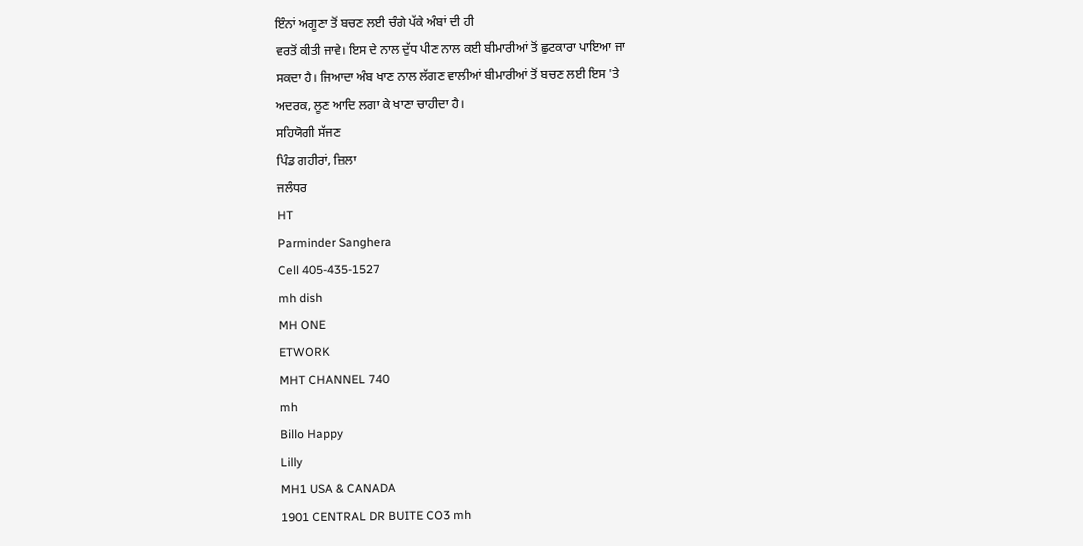ਇੰਨਾਂ ਅਗੂਣਾ ਤੋਂ ਬਚਣ ਲਈ ਚੰਗੇ ਪੱਕੇ ਅੰਬਾਂ ਦੀ ਹੀ
ਵਰਤੋਂ ਕੀਤੀ ਜਾਵੇ। ਇਸ ਦੇ ਨਾਲ ਦੁੱਧ ਪੀਣ ਨਾਲ ਕਈ ਬੀਮਾਰੀਆਂ ਤੋਂ ਛੁਟਕਾਰਾ ਪਾਇਆ ਜਾ
ਸਕਦਾ ਹੈ। ਜਿਆਦਾ ਅੰਬ ਖਾਣ ਨਾਲ ਲੱਗਣ ਵਾਲੀਆਂ ਬੀਮਾਰੀਆਂ ਤੋਂ ਬਚਣ ਲਈ ਇਸ 'ਤੇ
ਅਦਰਕ, ਲੂਣ ਆਦਿ ਲਗਾ ਕੇ ਖਾਣਾ ਚਾਹੀਦਾ ਹੈ।
ਸਹਿਯੋਗੀ ਸੱਜਣ
ਪਿੰਡ ਗਹੀਰਾਂ, ਜ਼ਿਲਾ
ਜਲੰਧਰ
HT
Parminder Sanghera
Cell 405-435-1527
mh dish
MH ONE
ETWORK
MHT CHANNEL 740
mh
Billo Happy
Lilly
MH1 USA & CANADA
1901 CENTRAL DR BUITE CO3 mh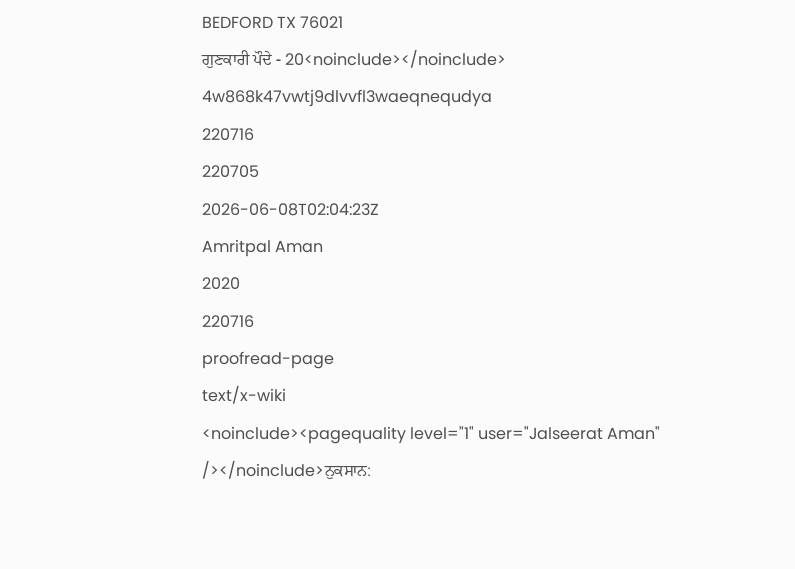BEDFORD TX 76021
ਗੁਣਕਾਰੀ ਪੌਦੇ - 20<noinclude></noinclude>
4w868k47vwtj9dlvvfl3waeqnequdya
220716
220705
2026-06-08T02:04:23Z
Amritpal Aman
2020
220716
proofread-page
text/x-wiki
<noinclude><pagequality level="1" user="Jalseerat Aman" /></noinclude>ਨੁਕਸਾਨ: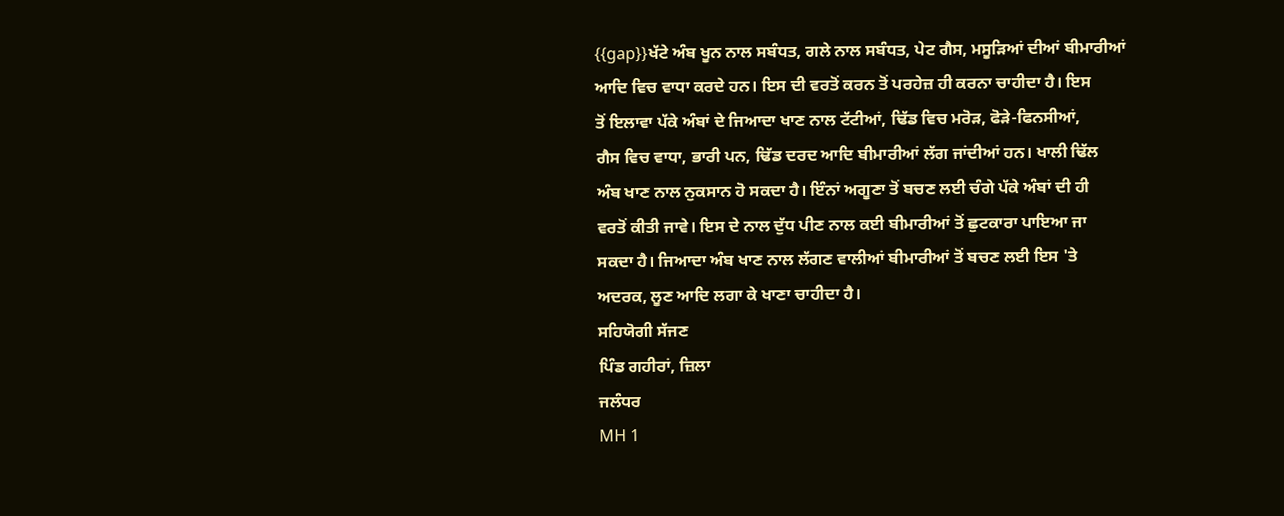{{gap}}ਖੱਟੇ ਅੰਬ ਖੂਨ ਨਾਲ ਸਬੰਧਤ, ਗਲੇ ਨਾਲ ਸਬੰਧਤ, ਪੇਟ ਗੈਸ, ਮਸੂੜਿਆਂ ਦੀਆਂ ਬੀਮਾਰੀਆਂ
ਆਦਿ ਵਿਚ ਵਾਧਾ ਕਰਦੇ ਹਨ। ਇਸ ਦੀ ਵਰਤੋਂ ਕਰਨ ਤੋਂ ਪਰਹੇਜ਼ ਹੀ ਕਰਨਾ ਚਾਹੀਦਾ ਹੈ। ਇਸ
ਤੋਂ ਇਲਾਵਾ ਪੱਕੇ ਅੰਬਾਂ ਦੇ ਜਿਆਦਾ ਖਾਣ ਨਾਲ ਟੱਟੀਆਂ, ਢਿੱਡ ਵਿਚ ਮਰੋੜ, ਫੋੜੇ-ਫਿਨਸੀਆਂ,
ਗੈਸ ਵਿਚ ਵਾਧਾ, ਭਾਰੀ ਪਨ, ਢਿੱਡ ਦਰਦ ਆਦਿ ਬੀਮਾਰੀਆਂ ਲੱਗ ਜਾਂਦੀਆਂ ਹਨ। ਖਾਲੀ ਢਿੱਲ
ਅੰਬ ਖਾਣ ਨਾਲ ਨੁਕਸਾਨ ਹੋ ਸਕਦਾ ਹੈ। ਇੰਨਾਂ ਅਗੂਣਾ ਤੋਂ ਬਚਣ ਲਈ ਚੰਗੇ ਪੱਕੇ ਅੰਬਾਂ ਦੀ ਹੀ
ਵਰਤੋਂ ਕੀਤੀ ਜਾਵੇ। ਇਸ ਦੇ ਨਾਲ ਦੁੱਧ ਪੀਣ ਨਾਲ ਕਈ ਬੀਮਾਰੀਆਂ ਤੋਂ ਛੁਟਕਾਰਾ ਪਾਇਆ ਜਾ
ਸਕਦਾ ਹੈ। ਜਿਆਦਾ ਅੰਬ ਖਾਣ ਨਾਲ ਲੱਗਣ ਵਾਲੀਆਂ ਬੀਮਾਰੀਆਂ ਤੋਂ ਬਚਣ ਲਈ ਇਸ 'ਤੇ
ਅਦਰਕ, ਲੂਣ ਆਦਿ ਲਗਾ ਕੇ ਖਾਣਾ ਚਾਹੀਦਾ ਹੈ।
ਸਹਿਯੋਗੀ ਸੱਜਣ
ਪਿੰਡ ਗਹੀਰਾਂ, ਜ਼ਿਲਾ
ਜਲੰਧਰ
MH 1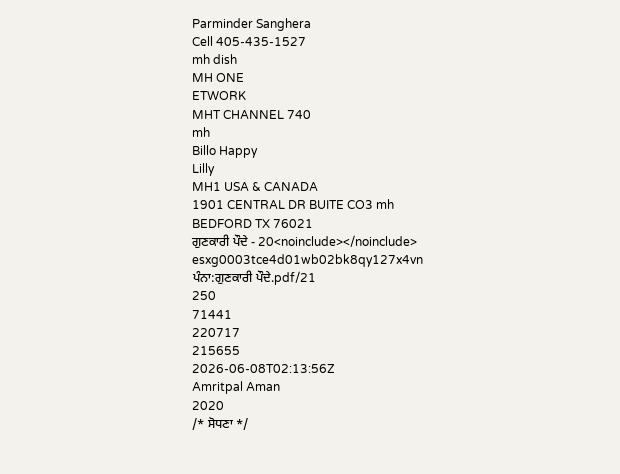Parminder Sanghera
Cell 405-435-1527
mh dish
MH ONE
ETWORK
MHT CHANNEL 740
mh
Billo Happy
Lilly
MH1 USA & CANADA
1901 CENTRAL DR BUITE CO3 mh
BEDFORD TX 76021
ਗੁਣਕਾਰੀ ਪੌਦੇ - 20<noinclude></noinclude>
esxg0003tce4d01wb02bk8qy127x4vn
ਪੰਨਾ:ਗੁਣਕਾਰੀ ਪੌਦੇ.pdf/21
250
71441
220717
215655
2026-06-08T02:13:56Z
Amritpal Aman
2020
/* ਸੋਧਣਾ */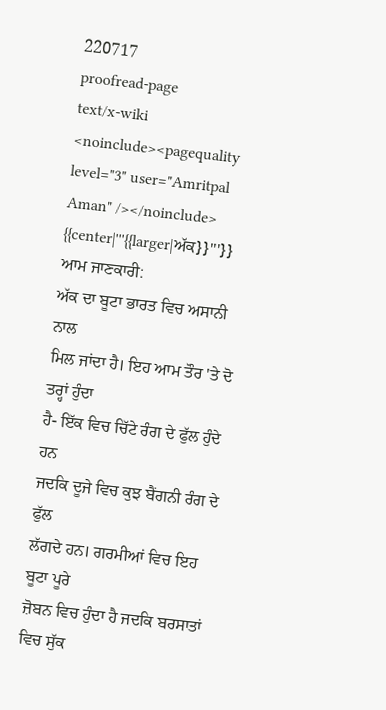220717
proofread-page
text/x-wiki
<noinclude><pagequality level="3" user="Amritpal Aman" /></noinclude>
{{center|'''{{larger|ਅੱਕ}}'''}}
ਆਮ ਜਾਣਕਾਰੀ:
ਅੱਕ ਦਾ ਬੂਟਾ ਭਾਰਤ ਵਿਚ ਅਸਾਨੀ ਨਾਲ
ਮਿਲ ਜਾਂਦਾ ਹੈ। ਇਹ ਆਮ ਤੌਰ 'ਤੇ ਦੋ ਤਰ੍ਹਾਂ ਹੁੰਦਾ
ਹੈ- ਇੱਕ ਵਿਚ ਚਿੱਟੇ ਰੰਗ ਦੇ ਫੁੱਲ ਹੁੰਦੇ ਹਨ
ਜਦਕਿ ਦੂਜੇ ਵਿਚ ਕੁਝ ਬੈਂਗਨੀ ਰੰਗ ਦੇ ਫੁੱਲ
ਲੱਗਦੇ ਹਨ। ਗਰਮੀਆਂ ਵਿਚ ਇਹ ਬੂਟਾ ਪੂਰੇ
ਜ਼ੋਬਨ ਵਿਚ ਹੁੰਦਾ ਹੈ ਜਦਕਿ ਬਰਸਾਤਾਂ ਵਿਚ ਸੁੱਕ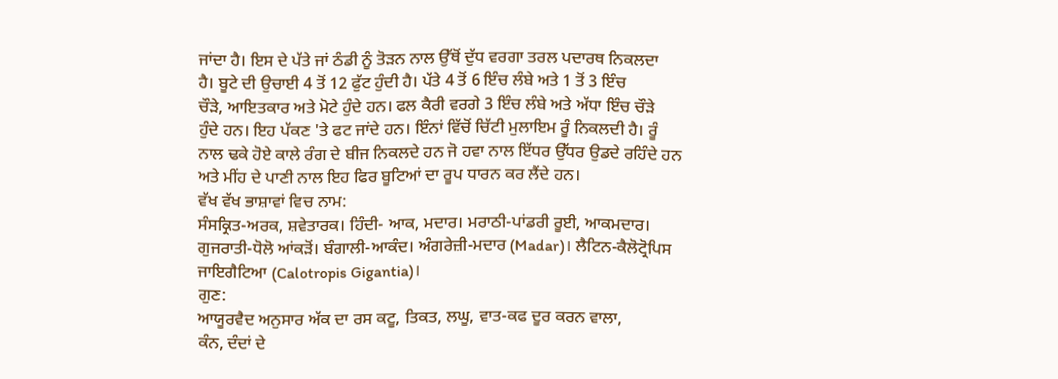ਜਾਂਦਾ ਹੈ। ਇਸ ਦੇ ਪੱਤੇ ਜਾਂ ਠੰਡੀ ਨੂੰ ਤੋੜਨ ਨਾਲ ਉੱਥੋਂ ਦੁੱਧ ਵਰਗਾ ਤਰਲ ਪਦਾਰਥ ਨਿਕਲਦਾ
ਹੈ। ਬੂਟੇ ਦੀ ਉਚਾਈ 4 ਤੋਂ 12 ਫੁੱਟ ਹੁੰਦੀ ਹੈ। ਪੱਤੇ 4 ਤੋਂ 6 ਇੰਚ ਲੰਬੇ ਅਤੇ 1 ਤੋਂ 3 ਇੰਚ
ਚੌੜੇ, ਆਇਤਕਾਰ ਅਤੇ ਮੋਟੇ ਹੁੰਦੇ ਹਨ। ਫਲ ਕੈਰੀ ਵਰਗੇ 3 ਇੰਚ ਲੰਬੇ ਅਤੇ ਅੱਧਾ ਇੰਚ ਚੌੜੇ
ਹੁੰਦੇ ਹਨ। ਇਹ ਪੱਕਣ 'ਤੇ ਫਟ ਜਾਂਦੇ ਹਨ। ਇੰਨਾਂ ਵਿੱਚੋਂ ਚਿੱਟੀ ਮੁਲਾਇਮ ਰੂੰ ਨਿਕਲਦੀ ਹੈ। ਰੂੰ
ਨਾਲ ਢਕੇ ਹੋਏ ਕਾਲੇ ਰੰਗ ਦੇ ਬੀਜ ਨਿਕਲਦੇ ਹਨ ਜੋ ਹਵਾ ਨਾਲ ਇੱਧਰ ਉੱਧਰ ਉਡਦੇ ਰਹਿੰਦੇ ਹਨ
ਅਤੇ ਮੀਂਹ ਦੇ ਪਾਣੀ ਨਾਲ ਇਹ ਫਿਰ ਬੂਟਿਆਂ ਦਾ ਰੂਪ ਧਾਰਨ ਕਰ ਲੈਂਦੇ ਹਨ।
ਵੱਖ ਵੱਖ ਭਾਸ਼ਾਵਾਂ ਵਿਚ ਨਾਮ:
ਸੰਸਕ੍ਰਿਤ-ਅਰਕ, ਸ਼ਵੇਤਾਰਕ। ਹਿੰਦੀ- ਆਕ, ਮਦਾਰ। ਮਰਾਠੀ-ਪਾਂਡਰੀ ਰੂਈ, ਆਕਮਦਾਰ।
ਗੁਜਰਾਤੀ-ਧੋਲੋ ਆਂਕੜੋਂ। ਬੰਗਾਲੀ-ਆਕੰਦ। ਅੰਗਰੇਜ਼ੀ-ਮਦਾਰ (Madar)। ਲੈਟਿਨ-ਕੈਲੋਟ੍ਰੋਪਿਸ
ਜਾਇਗੈਟਿਆ (Calotropis Gigantia)।
ਗੁਣ:
ਆਯੂਰਵੈਦ ਅਨੁਸਾਰ ਅੱਕ ਦਾ ਰਸ ਕਟੂ, ਤਿਕਤ, ਲਘੂ, ਵਾਤ-ਕਫ ਦੂਰ ਕਰਨ ਵਾਲਾ,
ਕੰਨ, ਦੰਦਾਂ ਦੇ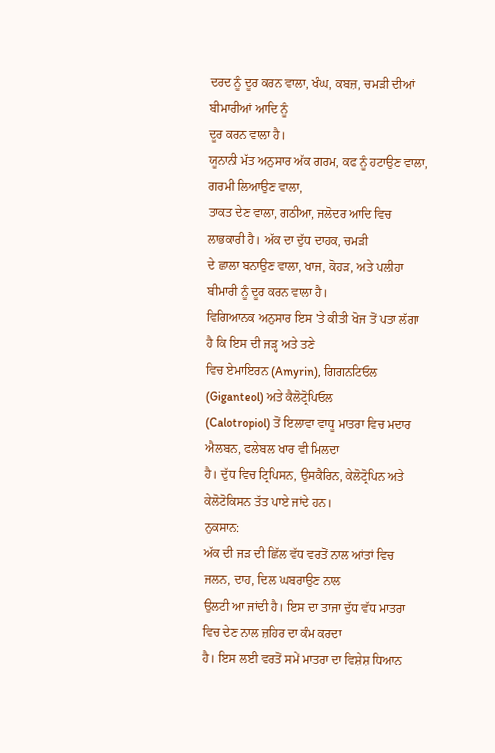ਦਰਦ ਨੂੰ ਦੂਰ ਕਰਨ ਵਾਲਾ, ਖੰਘ, ਕਬਜ਼, ਚਮੜੀ ਦੀਆਂ ਬੀਮਾਰੀਆਂ ਆਦਿ ਨੂੰ
ਦੂਰ ਕਰਨ ਵਾਲਾ ਹੈ।
ਯੂਨਾਨੀ ਮੱਤ ਅਨੁਸਾਰ ਅੱਕ ਗਰਮ, ਕਫ ਨੂੰ ਹਟਾਉਣ ਵਾਲਾ, ਗਰਮੀ ਲਿਆਉਣ ਵਾਲਾ,
ਤਾਕਤ ਦੇਣ ਵਾਲਾ, ਗਠੀਆ, ਜਲੋਦਰ ਆਦਿ ਵਿਚ ਲਾਭਕਾਰੀ ਹੈ। ਅੱਕ ਦਾ ਦੁੱਧ ਦਾਹਕ, ਚਮੜੀ
ਦੇ ਛਾਲਾ ਬਨਾਉਣ ਵਾਲਾ, ਖਾਜ, ਕੋਹੜ, ਅਤੇ ਪਲੀਹਾ ਬੀਮਾਰੀ ਨੂੰ ਦੂਰ ਕਰਨ ਵਾਲਾ ਹੈ।
ਵਿਗਿਆਨਕ ਅਨੁਸਾਰ ਇਸ 'ਤੇ ਕੀਤੀ ਖੋਜ ਤੋਂ ਪਤਾ ਲੱਗਾ ਹੈ ਕਿ ਇਸ ਦੀ ਜੜ੍ਹ ਅਤੇ ਤਣੇ
ਵਿਚ ਏਮਾਇਰਨ (Amyrin), ਗਿਗਨਟਿਓਲ (Giganteol) ਅਤੇ ਕੈਲੋਟ੍ਰੋਪਿਓਲ
(Calotropiol) ਤੋਂ ਇਲਾਵਾ ਵਾਧੂ ਮਾਤਰਾ ਵਿਚ ਮਦਾਰ ਐਲਬਨ, ਫਲੇਬਲ ਖਾਰ ਵੀ ਮਿਲਦਾ
ਹੈ। ਦੁੱਧ ਵਿਚ ਟ੍ਰਿਪਿਸਨ, ਉਸਕੈਰਿਨ, ਕੇਲੋਟ੍ਰੋਪਿਨ ਅਤੇ ਕੇਲੋਟੋਕਿਸਨ ਤੱਤ ਪਾਏ ਜਾਂਦੇ ਹਨ।
ਨੁਕਸਾਨ:
ਅੱਕ ਦੀ ਜੜ ਦੀ ਛਿੱਲ ਵੱਧ ਵਰਤੋਂ ਨਾਲ ਆਂਤਾਂ ਵਿਚ ਜਲਨ, ਦਾਹ, ਦਿਲ ਘਬਰਾਉਣ ਨਾਲ
ਉਲਟੀ ਆ ਜਾਂਦੀ ਹੈ। ਇਸ ਦਾ ਤਾਜਾ ਦੁੱਧ ਵੱਧ ਮਾਤਰਾ ਵਿਚ ਦੇਣ ਨਾਲ ਜ਼ਹਿਰ ਦਾ ਕੰਮ ਕਰਦਾ
ਹੈ। ਇਸ ਲਈ ਵਰਤੋਂ ਸਮੇਂ ਮਾਤਰਾ ਦਾ ਵਿਸ਼ੇਸ਼ ਧਿਆਨ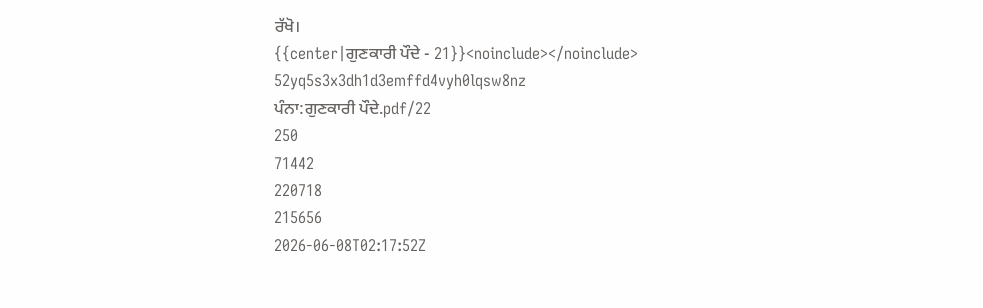ਰੱਖੋ।
{{center|ਗੁਣਕਾਰੀ ਪੌਦੇ - 21}}<noinclude></noinclude>
52yq5s3x3dh1d3emffd4vyh0lqsw8nz
ਪੰਨਾ:ਗੁਣਕਾਰੀ ਪੌਦੇ.pdf/22
250
71442
220718
215656
2026-06-08T02:17:52Z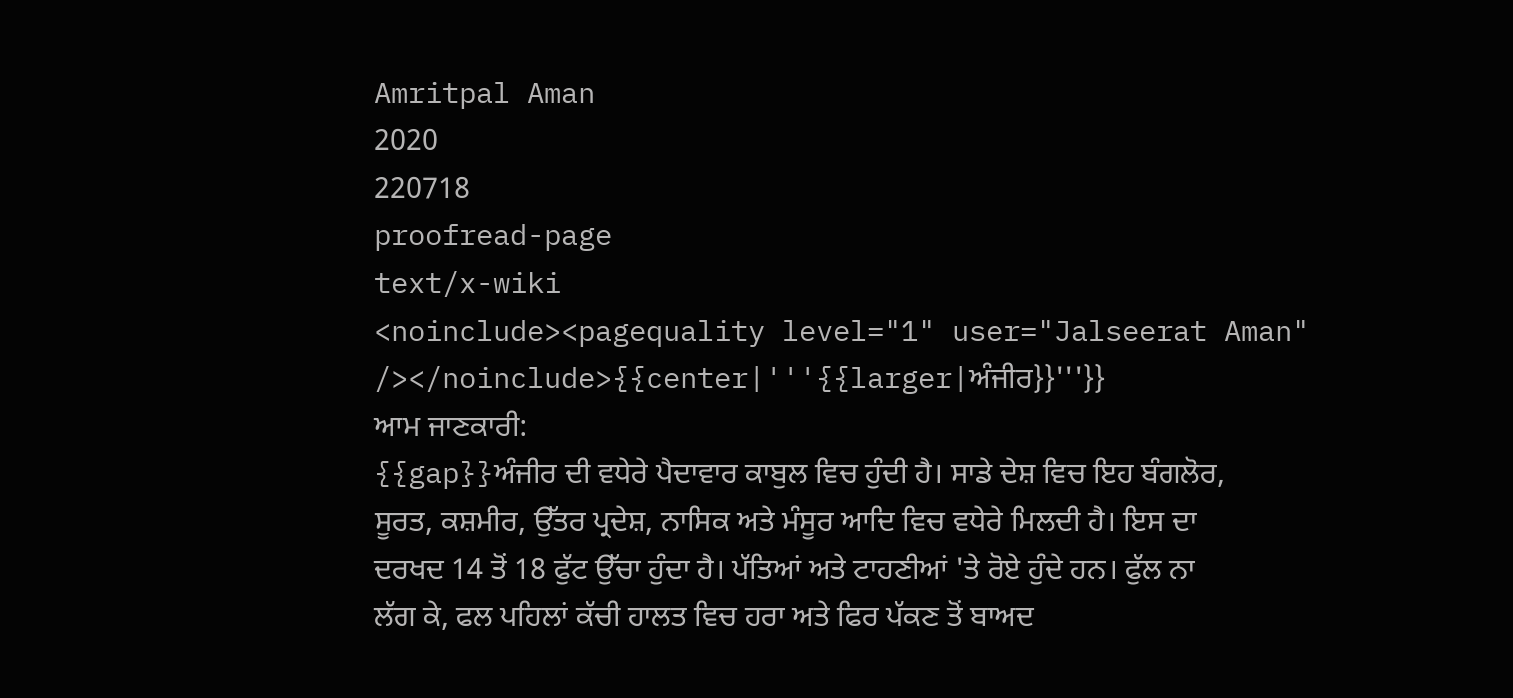Amritpal Aman
2020
220718
proofread-page
text/x-wiki
<noinclude><pagequality level="1" user="Jalseerat Aman" /></noinclude>{{center|'''{{larger|ਅੰਜੀਰ}}'''}}
ਆਮ ਜਾਣਕਾਰੀ:
{{gap}}ਅੰਜੀਰ ਦੀ ਵਧੇਰੇ ਪੈਦਾਵਾਰ ਕਾਬੁਲ ਵਿਚ ਹੁੰਦੀ ਹੈ। ਸਾਡੇ ਦੇਸ਼ ਵਿਚ ਇਹ ਬੰਗਲੋਰ,
ਸੂਰਤ, ਕਸ਼ਮੀਰ, ਉੱਤਰ ਪ੍ਰਦੇਸ਼, ਨਾਸਿਕ ਅਤੇ ਮੰਸੂਰ ਆਦਿ ਵਿਚ ਵਧੇਰੇ ਮਿਲਦੀ ਹੈ। ਇਸ ਦਾ
ਦਰਖਦ 14 ਤੋਂ 18 ਫੁੱਟ ਉੱਚਾ ਹੁੰਦਾ ਹੈ। ਪੱਤਿਆਂ ਅਤੇ ਟਾਹਣੀਆਂ 'ਤੇ ਰੋਏ ਹੁੰਦੇ ਹਨ। ਫੁੱਲ ਨਾ
ਲੱਗ ਕੇ, ਫਲ ਪਹਿਲਾਂ ਕੱਚੀ ਹਾਲਤ ਵਿਚ ਹਰਾ ਅਤੇ ਫਿਰ ਪੱਕਣ ਤੋਂ ਬਾਅਦ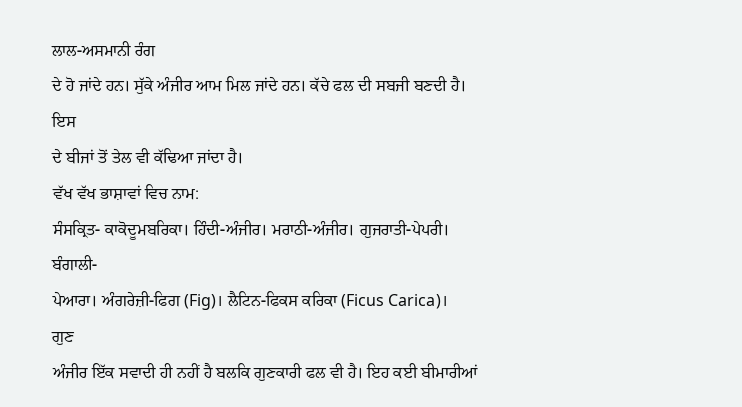ਲਾਲ-ਅਸਮਾਨੀ ਰੰਗ
ਦੇ ਹੋ ਜਾਂਦੇ ਹਨ। ਸੁੱਕੇ ਅੰਜੀਰ ਆਮ ਮਿਲ ਜਾਂਦੇ ਹਨ। ਕੱਚੇ ਫਲ ਦੀ ਸਬਜੀ ਬਣਦੀ ਹੈ। ਇਸ
ਦੇ ਬੀਜਾਂ ਤੋਂ ਤੇਲ ਵੀ ਕੱਢਿਆ ਜਾਂਦਾ ਹੈ।
ਵੱਖ ਵੱਖ ਭਾਸ਼ਾਵਾਂ ਵਿਚ ਨਾਮ:
ਸੰਸਕ੍ਰਿਤ- ਕਾਕੋਦੂਮਬਰਿਕਾ। ਹਿੰਦੀ-ਅੰਜੀਰ। ਮਰਾਠੀ-ਅੰਜੀਰ। ਗੁਜਰਾਤੀ-ਪੇਪਰੀ। ਬੰਗਾਲੀ-
ਪੇਆਰਾ। ਅੰਗਰੇਜ਼ੀ-ਫਿਗ (Fig)। ਲੈਟਿਨ-ਫਿਕਸ ਕਰਿਕਾ (Ficus Carica)।
ਗੁਣ
ਅੰਜੀਰ ਇੱਕ ਸਵਾਦੀ ਹੀ ਨਹੀਂ ਹੈ ਬਲਕਿ ਗੁਣਕਾਰੀ ਫਲ ਵੀ ਹੈ। ਇਹ ਕਈ ਬੀਮਾਰੀਆਂ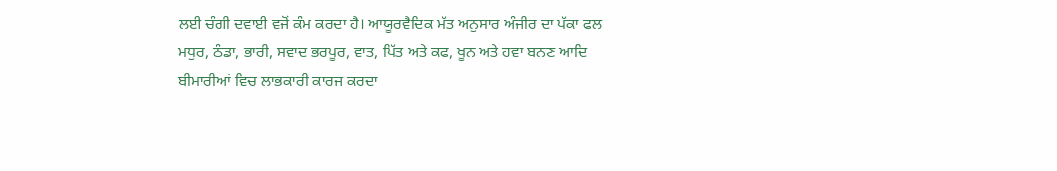ਲਈ ਚੰਗੀ ਦਵਾਈ ਵਜੋਂ ਕੰਮ ਕਰਦਾ ਹੈ। ਆਯੂਰਵੈਦਿਕ ਮੱਤ ਅਨੁਸਾਰ ਅੰਜੀਰ ਦਾ ਪੱਕਾ ਫਲ
ਮਧੁਰ, ਠੰਡਾ, ਭਾਰੀ, ਸਵਾਦ ਭਰਪੂਰ, ਵਾਤ, ਪਿੱਤ ਅਤੇ ਕਫ, ਖੂਨ ਅਤੇ ਹਵਾ ਬਨਣ ਆਦਿ
ਬੀਮਾਰੀਆਂ ਵਿਚ ਲਾਭਕਾਰੀ ਕਾਰਜ ਕਰਦਾ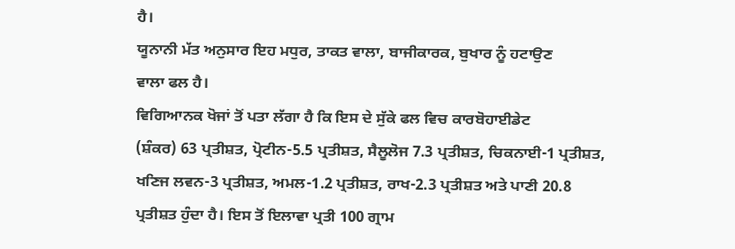ਹੈ।
ਯੂਨਾਨੀ ਮੱਤ ਅਨੁਸਾਰ ਇਹ ਮਧੁਰ, ਤਾਕਤ ਵਾਲਾ, ਬਾਜੀਕਾਰਕ, ਬੁਖਾਰ ਨੂੰ ਹਟਾਉਣ
ਵਾਲਾ ਫਲ ਹੈ।
ਵਿਗਿਆਨਕ ਖੋਜਾਂ ਤੋਂ ਪਤਾ ਲੱਗਾ ਹੈ ਕਿ ਇਸ ਦੇ ਸੁੱਕੇ ਫਲ ਵਿਚ ਕਾਰਬੋਹਾਈਡੇਟ
(ਸ਼ੰਕਰ) 63 ਪ੍ਰਤੀਸ਼ਤ, ਪ੍ਰੋਟੀਨ-5.5 ਪ੍ਰਤੀਸ਼ਤ, ਸੈਲੂਲੋਜ 7.3 ਪ੍ਰਤੀਸ਼ਤ, ਚਿਕਨਾਈ-1 ਪ੍ਰਤੀਸ਼ਤ,
ਖਣਿਜ ਲਵਨ-3 ਪ੍ਰਤੀਸ਼ਤ, ਅਮਲ-1.2 ਪ੍ਰਤੀਸ਼ਤ, ਰਾਖ-2.3 ਪ੍ਰਤੀਸ਼ਤ ਅਤੇ ਪਾਣੀ 20.8
ਪ੍ਰਤੀਸ਼ਤ ਹੁੰਦਾ ਹੈ। ਇਸ ਤੋਂ ਇਲਾਵਾ ਪ੍ਰਤੀ 100 ਗ੍ਰਾਮ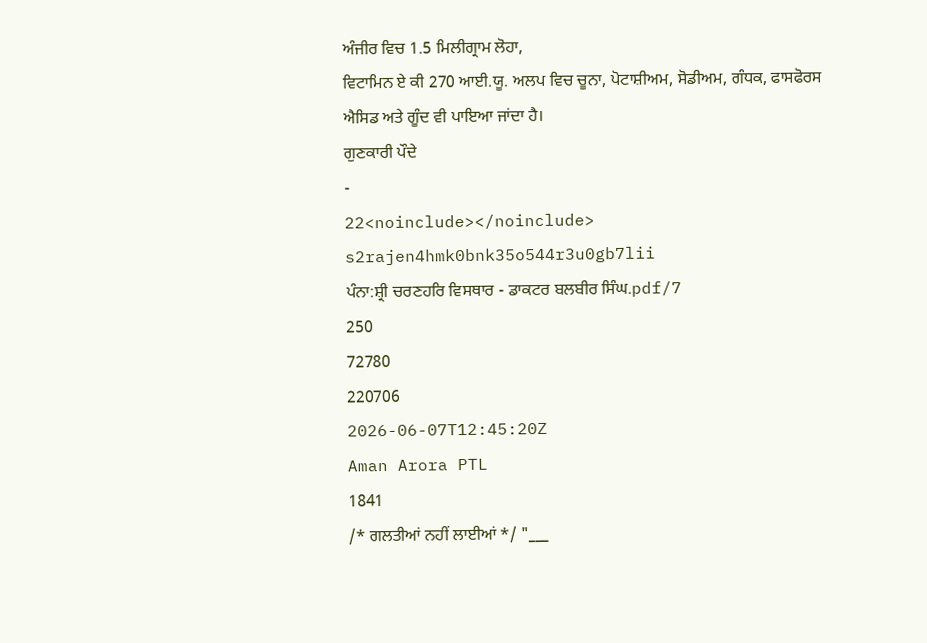ਅੰਜੀਰ ਵਿਚ 1.5 ਮਿਲੀਗ੍ਰਾਮ ਲੋਹਾ,
ਵਿਟਾਮਿਨ ਏ ਕੀ 270 ਆਈ.ਯੂ. ਅਲਪ ਵਿਚ ਚੂਨਾ, ਪੋਟਾਸ਼ੀਅਮ, ਸੋਡੀਅਮ, ਗੰਧਕ, ਫਾਸਫੋਰਸ
ਐਸਿਡ ਅਤੇ ਗੂੰਦ ਵੀ ਪਾਇਆ ਜਾਂਦਾ ਹੈ।
ਗੁਣਕਾਰੀ ਪੌਦੇ
-
22<noinclude></noinclude>
s2rajen4hmk0bnk35o544r3u0gb7lii
ਪੰਨਾ:ਸ਼੍ਰੀ ਚਰਣਹਰਿ ਵਿਸਥਾਰ - ਡਾਕਟਰ ਬਲਬੀਰ ਸਿੰਘ.pdf/7
250
72780
220706
2026-06-07T12:45:20Z
Aman Arora PTL
1841
/* ਗਲਤੀਆਂ ਨਹੀਂ ਲਾਈਆਂ */ "___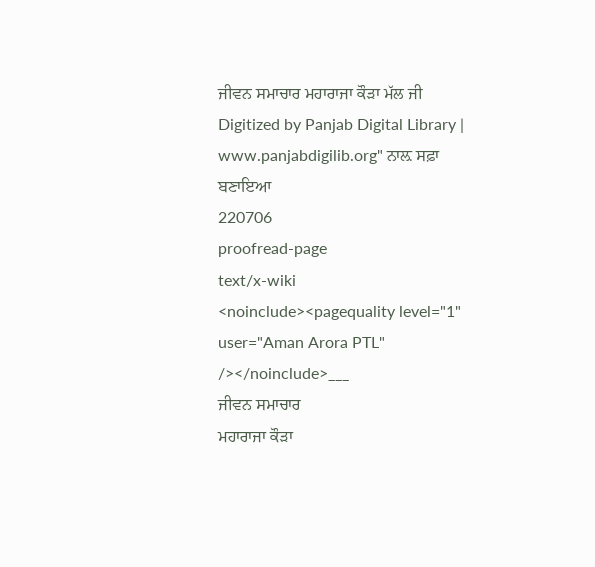ਜੀਵਨ ਸਮਾਚਾਰ ਮਹਾਰਾਜਾ ਕੌੜਾ ਮੱਲ ਜੀ Digitized by Panjab Digital Library | www.panjabdigilib.org" ਨਾਲ਼ ਸਫ਼ਾ ਬਣਾਇਆ
220706
proofread-page
text/x-wiki
<noinclude><pagequality level="1" user="Aman Arora PTL" /></noinclude>___
ਜੀਵਨ ਸਮਾਚਾਰ
ਮਹਾਰਾਜਾ ਕੌੜਾ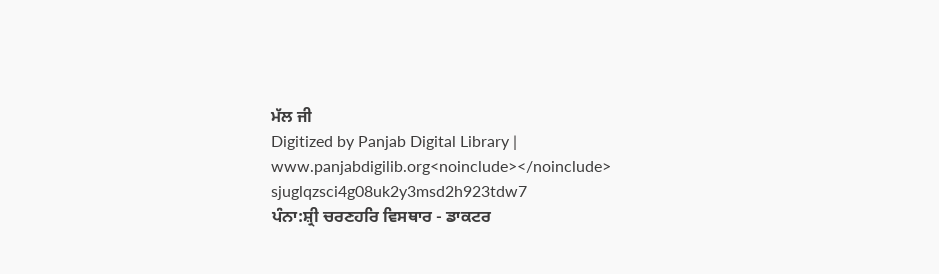ਮੱਲ ਜੀ
Digitized by Panjab Digital Library | www.panjabdigilib.org<noinclude></noinclude>
sjuglqzsci4g08uk2y3msd2h923tdw7
ਪੰਨਾ:ਸ਼੍ਰੀ ਚਰਣਹਰਿ ਵਿਸਥਾਰ - ਡਾਕਟਰ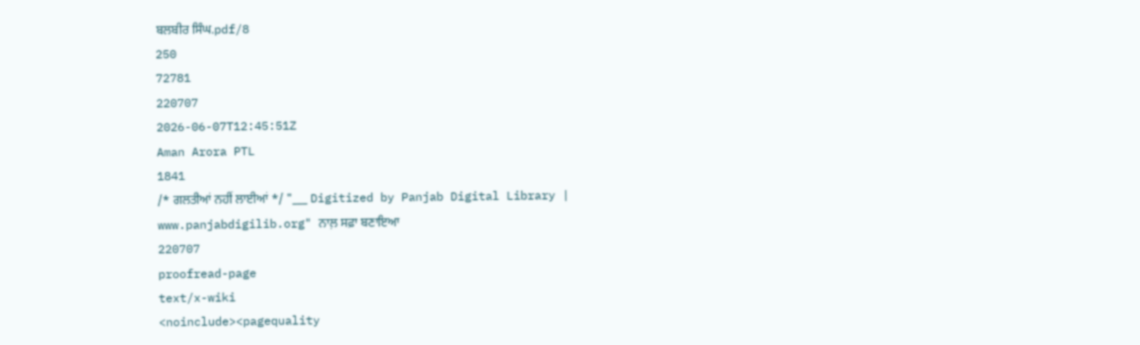ਬਲਬੀਰ ਸਿੰਘ.pdf/8
250
72781
220707
2026-06-07T12:45:51Z
Aman Arora PTL
1841
/* ਗਲਤੀਆਂ ਨਹੀਂ ਲਾਈਆਂ */ "___ Digitized by Panjab Digital Library | www.panjabdigilib.org" ਨਾਲ਼ ਸਫ਼ਾ ਬਣਾਇਆ
220707
proofread-page
text/x-wiki
<noinclude><pagequality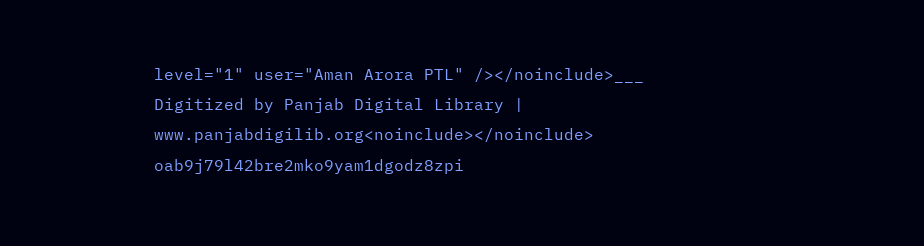level="1" user="Aman Arora PTL" /></noinclude>___
Digitized by Panjab Digital Library | www.panjabdigilib.org<noinclude></noinclude>
oab9j79l42bre2mko9yam1dgodz8zpi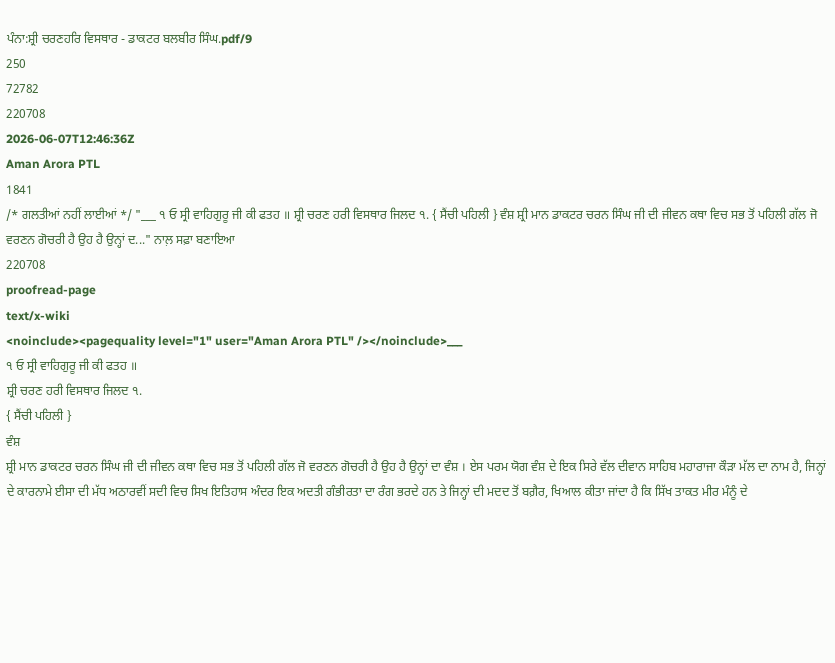ਪੰਨਾ:ਸ਼੍ਰੀ ਚਰਣਹਰਿ ਵਿਸਥਾਰ - ਡਾਕਟਰ ਬਲਬੀਰ ਸਿੰਘ.pdf/9
250
72782
220708
2026-06-07T12:46:36Z
Aman Arora PTL
1841
/* ਗਲਤੀਆਂ ਨਹੀਂ ਲਾਈਆਂ */ "___ ੧ ਓ ਸ੍ਰੀ ਵਾਹਿਗੁਰੂ ਜੀ ਕੀ ਫਤਹ ॥ ਸ਼੍ਰੀ ਚਰਣ ਹਰੀ ਵਿਸਥਾਰ ਜਿਲਦ ੧. { ਸੈਂਚੀ ਪਹਿਲੀ } ਵੰਸ਼ ਸ਼੍ਰੀ ਮਾਨ ਡਾਕਟਰ ਚਰਨ ਸਿੰਘ ਜੀ ਦੀ ਜੀਵਨ ਕਥਾ ਵਿਚ ਸਭ ਤੋਂ ਪਹਿਲੀ ਗੱਲ ਜੋ ਵਰਣਨ ਗੋਚਰੀ ਹੈ ਉਹ ਹੈ ਉਨ੍ਹਾਂ ਦ..." ਨਾਲ਼ ਸਫ਼ਾ ਬਣਾਇਆ
220708
proofread-page
text/x-wiki
<noinclude><pagequality level="1" user="Aman Arora PTL" /></noinclude>___
੧ ਓ ਸ੍ਰੀ ਵਾਹਿਗੁਰੂ ਜੀ ਕੀ ਫਤਹ ॥
ਸ਼੍ਰੀ ਚਰਣ ਹਰੀ ਵਿਸਥਾਰ ਜਿਲਦ ੧.
{ ਸੈਂਚੀ ਪਹਿਲੀ }
ਵੰਸ਼
ਸ਼੍ਰੀ ਮਾਨ ਡਾਕਟਰ ਚਰਨ ਸਿੰਘ ਜੀ ਦੀ ਜੀਵਨ ਕਥਾ ਵਿਚ ਸਭ ਤੋਂ ਪਹਿਲੀ ਗੱਲ ਜੋ ਵਰਣਨ ਗੋਚਰੀ ਹੈ ਉਹ ਹੈ ਉਨ੍ਹਾਂ ਦਾ ਵੰਸ਼ । ਏਸ ਪਰਮ ਯੋਗ ਵੰਸ਼ ਦੇ ਇਕ ਸਿਰੇ ਵੱਲ ਦੀਵਾਨ ਸਾਹਿਬ ਮਹਾਰਾਜਾ ਕੌੜਾ ਮੱਲ ਦਾ ਨਾਮ ਹੈ, ਜਿਨ੍ਹਾਂ ਦੇ ਕਾਰਨਾਮੇ ਈਸਾ ਦੀ ਮੱਧ ਅਠਾਰਵੀਂ ਸਦੀ ਵਿਚ ਸਿਖ ਇਤਿਹਾਸ ਅੰਦਰ ਇਕ ਅਦਤੀ ਗੰਭੀਰਤਾ ਦਾ ਰੰਗ ਭਰਦੇ ਹਨ ਤੇ ਜਿਨ੍ਹਾਂ ਦੀ ਮਦਦ ਤੋਂ ਬਗ਼ੈਰ, ਖਿਆਲ ਕੀਤਾ ਜਾਂਦਾ ਹੈ ਕਿ ਸਿੱਖ ਤਾਕਤ ਮੀਰ ਮੰਨੂੰ ਦੇ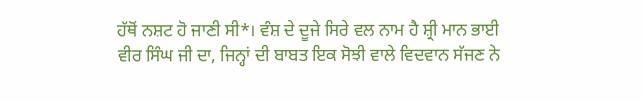ਹੱਥੋਂ ਨਸ਼ਟ ਹੋ ਜਾਣੀ ਸੀ*। ਵੰਸ਼ ਦੇ ਦੂਜੇ ਸਿਰੇ ਵਲ ਨਾਮ ਹੈ ਸ਼੍ਰੀ ਮਾਨ ਭਾਈ ਵੀਰ ਸਿੰਘ ਜੀ ਦਾ, ਜਿਨ੍ਹਾਂ ਦੀ ਬਾਬਤ ਇਕ ਸੋਝੀ ਵਾਲੇ ਵਿਦਵਾਨ ਸੱਜਣ ਨੇ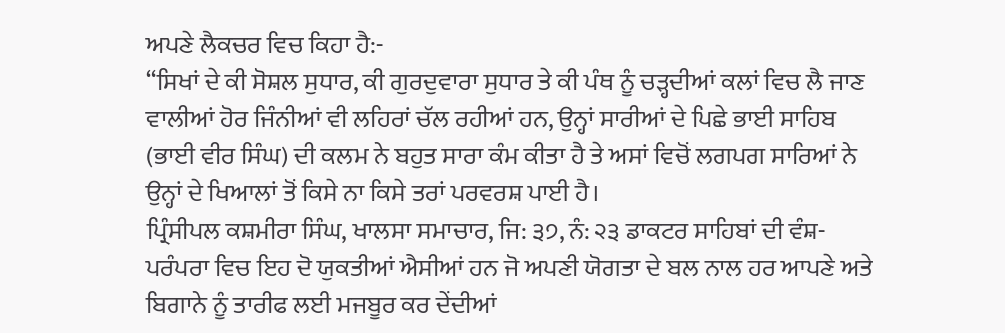ਅਪਣੇ ਲੈਕਚਰ ਵਿਚ ਕਿਹਾ ਹੈ:-
“ਸਿਖਾਂ ਦੇ ਕੀ ਸੋਸ਼ਲ ਸੁਧਾਰ, ਕੀ ਗੁਰਦੁਵਾਰਾ ਸੁਧਾਰ ਤੇ ਕੀ ਪੰਥ ਨੂੰ ਚੜ੍ਹਦੀਆਂ ਕਲਾਂ ਵਿਚ ਲੈ ਜਾਣ ਵਾਲੀਆਂ ਹੋਰ ਜਿੰਨੀਆਂ ਵੀ ਲਹਿਰਾਂ ਚੱਲ ਰਹੀਆਂ ਹਨ, ਉਨ੍ਹਾਂ ਸਾਰੀਆਂ ਦੇ ਪਿਛੇ ਭਾਈ ਸਾਹਿਬ (ਭਾਈ ਵੀਰ ਸਿੰਘ) ਦੀ ਕਲਮ ਨੇ ਬਹੁਤ ਸਾਰਾ ਕੰਮ ਕੀਤਾ ਹੈ ਤੇ ਅਸਾਂ ਵਿਚੋਂ ਲਗਪਗ ਸਾਰਿਆਂ ਨੇ ਉਨ੍ਹਾਂ ਦੇ ਖਿਆਲਾਂ ਤੋਂ ਕਿਸੇ ਨਾ ਕਿਸੇ ਤਰਾਂ ਪਰਵਰਸ਼ ਪਾਈ ਹੈ।
ਪ੍ਰਿੰਸੀਪਲ ਕਸ਼ਮੀਰਾ ਸਿੰਘ, ਖਾਲਸਾ ਸਮਾਚਾਰ, ਜਿ: ੩੭, ਨੰ: ੨੩ ਡਾਕਟਰ ਸਾਹਿਬਾਂ ਦੀ ਵੰਸ਼-ਪਰੰਪਰਾ ਵਿਚ ਇਹ ਦੋ ਯੁਕਤੀਆਂ ਐਸੀਆਂ ਹਨ ਜੋ ਅਪਣੀ ਯੋਗਤਾ ਦੇ ਬਲ ਨਾਲ ਹਰ ਆਪਣੇ ਅਤੇ ਬਿਗਾਨੇ ਨੂੰ ਤਾਰੀਫ ਲਈ ਮਜਬੂਰ ਕਰ ਦੇਂਦੀਆਂ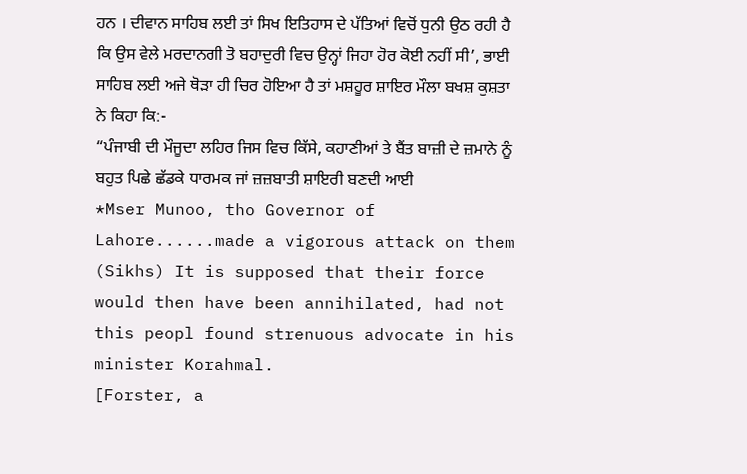ਹਨ । ਦੀਵਾਨ ਸਾਹਿਬ ਲਈ ਤਾਂ ਸਿਖ ਇਤਿਹਾਸ ਦੇ ਪੱਤਿਆਂ ਵਿਚੋਂ ਧੁਨੀ ਉਠ ਰਹੀ ਹੈ ਕਿ ਉਸ ਵੇਲੇ ਮਰਦਾਨਗੀ ਤੋ ਬਹਾਦੁਰੀ ਵਿਚ ਉਨ੍ਹਾਂ ਜਿਹਾ ਹੋਰ ਕੋਈ ਨਹੀਂ ਸੀ’, ਭਾਈ ਸਾਹਿਬ ਲਈ ਅਜੇ ਥੋੜਾ ਹੀ ਚਿਰ ਹੋਇਆ ਹੈ ਤਾਂ ਮਸ਼ਹੂਰ ਸ਼ਾਇਰ ਮੌਲਾ ਬਖਸ਼ ਕੁਸ਼ਤਾ ਨੇ ਕਿਹਾ ਕਿ:-
“ਪੰਜਾਬੀ ਦੀ ਮੌਜੂਦਾ ਲਹਿਰ ਜਿਸ ਵਿਚ ਕਿੱਸੇ, ਕਹਾਣੀਆਂ ਤੇ ਬੈਂਤ ਬਾਜ਼ੀ ਦੇ ਜ਼ਮਾਨੇ ਨੂੰ ਬਹੁਤ ਪਿਛੇ ਛੱਡਕੇ ਧਾਰਮਕ ਜਾਂ ਜ਼ਜ਼ਬਾਤੀ ਸ਼ਾਇਰੀ ਬਣਦੀ ਆਈ
*Mser Munoo, tho Governor of Lahore......made a vigorous attack on them (Sikhs) It is supposed that their force would then have been annihilated, had not this peopl found strenuous advocate in his minister Korahmal.
[Forster, a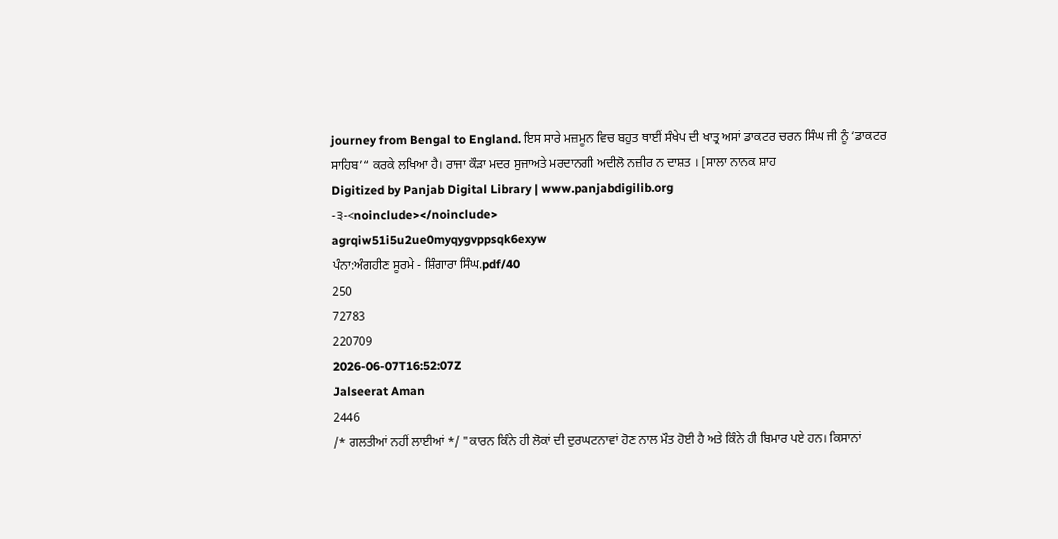journey from Bengal to England. ਇਸ ਸਾਰੇ ਮਜ਼ਮੂਨ ਵਿਚ ਬਹੁਤ ਥਾਈਂ ਸੰਖੇਪ ਦੀ ਖਾਤ੍ਰ ਅਸਾਂ ਡਾਕਟਰ ਚਰਨ ਸਿੰਘ ਜੀ ਨੂੰ ‘ਡਾਕਟਰ ਸਾਹਿਬ’“ ਕਰਕੇ ਲਖਿਆ ਹੈ। ਰਾਜਾ ਕੌੜਾ ਮਦਰ ਸੁਜਾਅਤੇ ਮਰਦਾਨਗੀ ਅਦੀਲੋ ਨਜ਼ੀਰ ਨ ਦਾਸ਼ਤ । [ਸਾਲਾ ਨਾਨਕ ਸ਼ਾਹ
Digitized by Panjab Digital Library | www.panjabdigilib.org
-੩-<noinclude></noinclude>
agrqiw51i5u2ue0myqygvppsqk6exyw
ਪੰਨਾ:ਅੰਗਹੀਣ ਸੂਰਮੇ - ਸ਼ਿੰਗਾਰਾ ਸਿੰਘ.pdf/40
250
72783
220709
2026-06-07T16:52:07Z
Jalseerat Aman
2446
/* ਗਲਤੀਆਂ ਨਹੀਂ ਲਾਈਆਂ */ "ਕਾਰਨ ਕਿੰਨੇ ਹੀ ਲੋਕਾਂ ਦੀ ਦੁਰਘਟਨਾਵਾਂ ਹੋਣ ਨਾਲ ਮੌਤ ਹੋਈ ਹੈ ਅਤੇ ਕਿੰਨੇ ਹੀ ਬਿਮਾਰ ਪਏ ਹਨ। ਕਿਸਾਨਾਂ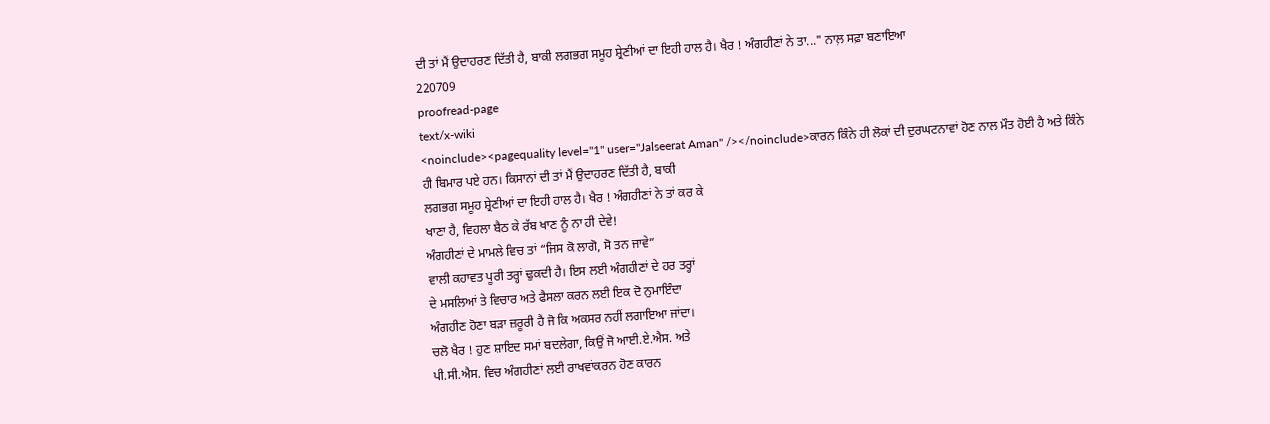ਦੀ ਤਾਂ ਮੈਂ ਉਦਾਹਰਣ ਦਿੱਤੀ ਹੈ, ਬਾਕੀ ਲਗਭਗ ਸਮੂਹ ਸ਼੍ਰੇਣੀਆਂ ਦਾ ਇਹੀ ਹਾਲ ਹੈ। ਖੈਰ ! ਅੰਗਹੀਣਾਂ ਨੇ ਤਾ..." ਨਾਲ਼ ਸਫ਼ਾ ਬਣਾਇਆ
220709
proofread-page
text/x-wiki
<noinclude><pagequality level="1" user="Jalseerat Aman" /></noinclude>ਕਾਰਨ ਕਿੰਨੇ ਹੀ ਲੋਕਾਂ ਦੀ ਦੁਰਘਟਨਾਵਾਂ ਹੋਣ ਨਾਲ ਮੌਤ ਹੋਈ ਹੈ ਅਤੇ ਕਿੰਨੇ
ਹੀ ਬਿਮਾਰ ਪਏ ਹਨ। ਕਿਸਾਨਾਂ ਦੀ ਤਾਂ ਮੈਂ ਉਦਾਹਰਣ ਦਿੱਤੀ ਹੈ, ਬਾਕੀ
ਲਗਭਗ ਸਮੂਹ ਸ਼੍ਰੇਣੀਆਂ ਦਾ ਇਹੀ ਹਾਲ ਹੈ। ਖੈਰ ! ਅੰਗਹੀਣਾਂ ਨੇ ਤਾਂ ਕਰ ਕੇ
ਖਾਣਾ ਹੈ, ਵਿਹਲਾ ਬੈਠ ਕੇ ਰੱਬ ਖਾਣ ਨੂੰ ਨਾ ਹੀ ਦੇਵੇ!
ਅੰਗਹੀਣਾਂ ਦੇ ਮਾਮਲੇ ਵਿਚ ਤਾਂ “ਜਿਸ ਕੋ ਲਾਗੋ, ਸੋ ਤਨ ਜਾਵੇ”
ਵਾਲੀ ਕਹਾਵਤ ਪੂਰੀ ਤਰ੍ਹਾਂ ਢੁਕਦੀ ਹੈ। ਇਸ ਲਈ ਅੰਗਹੀਣਾਂ ਦੇ ਹਰ ਤਰ੍ਹਾਂ
ਦੇ ਮਸਲਿਆਂ ਤੇ ਵਿਚਾਰ ਅਤੇ ਫੈਸਲਾ ਕਰਨ ਲਈ ਇਕ ਦੋ ਨੁਮਾਇੰਦਾ
ਅੰਗਹੀਣ ਹੋਣਾ ਬੜਾ ਜ਼ਰੂਰੀ ਹੈ ਜੋ ਕਿ ਅਕਸਰ ਨਹੀਂ ਲਗਾਇਆ ਜਾਂਦਾ।
ਚਲੋ ਖੈਰ ! ਹੁਣ ਸ਼ਾਇਦ ਸਮਾਂ ਬਦਲੇਗਾ, ਕਿਉਂ ਜੋ ਆਈ.ਏ.ਐਸ. ਅਤੇ
ਪੀ.ਸੀ.ਐਸ. ਵਿਚ ਅੰਗਹੀਣਾਂ ਲਈ ਰਾਖਵਾਂਕਰਨ ਹੋਣ ਕਾਰਨ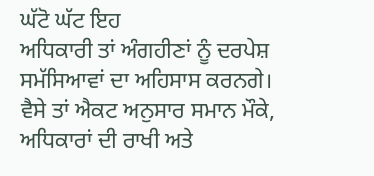ਘੱਟੋ ਘੱਟ ਇਹ
ਅਧਿਕਾਰੀ ਤਾਂ ਅੰਗਹੀਣਾਂ ਨੂੰ ਦਰਪੇਸ਼ ਸਮੱਸਿਆਵਾਂ ਦਾ ਅਹਿਸਾਸ ਕਰਨਗੇ।
ਵੈਸੇ ਤਾਂ ਐਕਟ ਅਨੁਸਾਰ ਸਮਾਨ ਮੌਕੇ, ਅਧਿਕਾਰਾਂ ਦੀ ਰਾਖੀ ਅਤੇ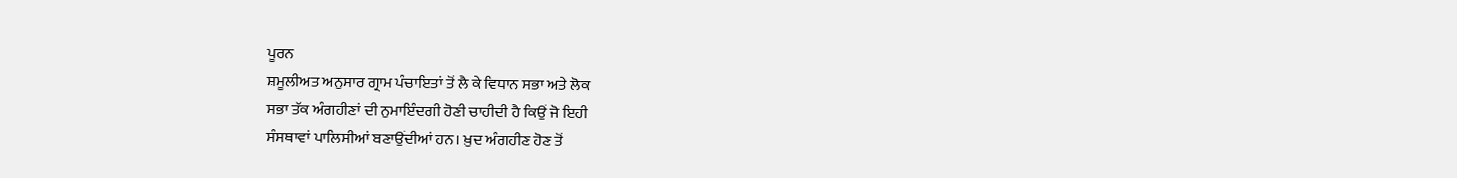ਪੂਰਨ
ਸ਼ਮੂਲੀਅਤ ਅਨੁਸਾਰ ਗ੍ਰਾਮ ਪੰਚਾਇਤਾਂ ਤੋਂ ਲੈ ਕੇ ਵਿਧਾਨ ਸਭਾ ਅਤੇ ਲੋਕ
ਸਭਾ ਤੱਕ ਅੰਗਹੀਣਾਂ ਦੀ ਨੁਮਾਇੰਦਗੀ ਹੋਣੀ ਚਾਹੀਦੀ ਹੈ ਕਿਉਂ ਜੋ ਇਹੀ
ਸੰਸਥਾਵਾਂ ਪਾਲਿਸੀਆਂ ਬਣਾਉਂਦੀਆਂ ਹਨ। ਖ਼ੁਦ ਅੰਗਹੀਣ ਹੋਣ ਤੋਂ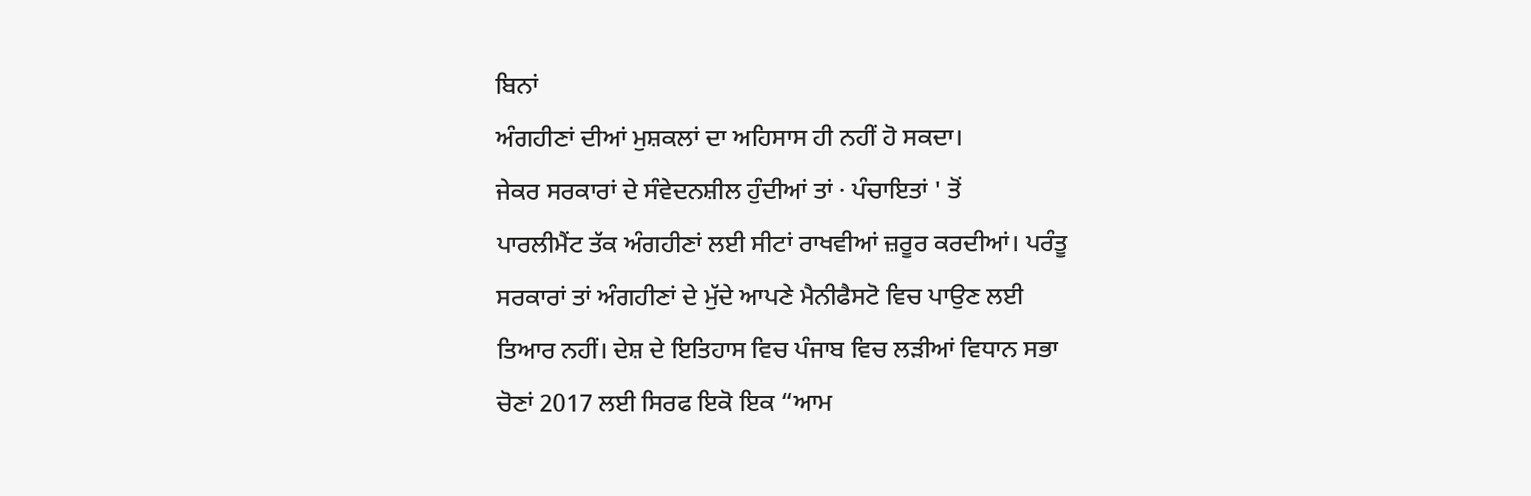ਬਿਨਾਂ
ਅੰਗਹੀਣਾਂ ਦੀਆਂ ਮੁਸ਼ਕਲਾਂ ਦਾ ਅਹਿਸਾਸ ਹੀ ਨਹੀਂ ਹੋ ਸਕਦਾ।
ਜੇਕਰ ਸਰਕਾਰਾਂ ਦੇ ਸੰਵੇਦਨਸ਼ੀਲ ਹੁੰਦੀਆਂ ਤਾਂ · ਪੰਚਾਇਤਾਂ ' ਤੋਂ
ਪਾਰਲੀਮੈਂਟ ਤੱਕ ਅੰਗਹੀਣਾਂ ਲਈ ਸੀਟਾਂ ਰਾਖਵੀਆਂ ਜ਼ਰੂਰ ਕਰਦੀਆਂ। ਪਰੰਤੂ
ਸਰਕਾਰਾਂ ਤਾਂ ਅੰਗਹੀਣਾਂ ਦੇ ਮੁੱਦੇ ਆਪਣੇ ਮੈਨੀਫੈਸਟੋ ਵਿਚ ਪਾਉਣ ਲਈ
ਤਿਆਰ ਨਹੀਂ। ਦੇਸ਼ ਦੇ ਇਤਿਹਾਸ ਵਿਚ ਪੰਜਾਬ ਵਿਚ ਲੜੀਆਂ ਵਿਧਾਨ ਸਭਾ
ਚੋਣਾਂ 2017 ਲਈ ਸਿਰਫ ਇਕੋ ਇਕ “ਆਮ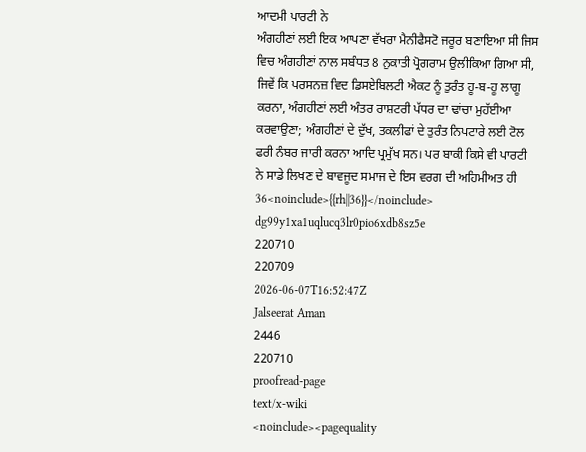ਆਦਮੀ ਪਾਰਟੀ ਨੇ
ਅੰਗਹੀਣਾਂ ਲਈ ਇਕ ਆਪਣਾ ਵੱਖਰਾ ਮੈਨੀਫੈਸਟੋ ਜਰੂਰ ਬਣਾਇਆ ਸੀ ਜਿਸ
ਵਿਚ ਅੰਗਹੀਣਾਂ ਨਾਲ ਸਬੰਧਤ 8 ਨੁਕਾਤੀ ਪ੍ਰੋਗਰਾਮ ਉਲੀਕਿਆ ਗਿਆ ਸੀ,
ਜਿਵੇਂ ਕਿ ਪਰਸਨਜ਼ ਵਿਦ ਡਿਸਏਬਿਲਟੀ ਐਕਟ ਨੂੰ ਤੁਰੰਤ ਹੂ-ਬ-ਹੂ ਲਾਗੂ
ਕਰਨਾ, ਅੰਗਹੀਣਾਂ ਲਈ ਅੰਤਰ ਰਾਸ਼ਟਰੀ ਪੱਧਰ ਦਾ ਢਾਂਚਾ ਮੁਹੱਈਆ
ਕਰਵਾਉਣਾ; ਅੰਗਹੀਣਾਂ ਦੇ ਦੁੱਖ, ਤਕਲੀਫਾਂ ਦੇ ਤੁਰੰਤ ਨਿਪਟਾਰੇ ਲਈ ਟੋਲ
ਫਰੀ ਨੰਬਰ ਜਾਰੀ ਕਰਨਾ ਆਦਿ ਪ੍ਰਮੁੱਖ ਸਨ। ਪਰ ਬਾਕੀ ਕਿਸੇ ਵੀ ਪਾਰਟੀ
ਨੇ ਸਾਡੇ ਲਿਖਣ ਦੇ ਬਾਵਜੂਦ ਸਮਾਜ ਦੇ ਇਸ ਵਰਗ ਦੀ ਅਹਿਮੀਅਤ ਹੀ
36<noinclude>{{rh||36}}</noinclude>
dg99y1xa1uqlucq3lr0pio6xdb8sz5e
220710
220709
2026-06-07T16:52:47Z
Jalseerat Aman
2446
220710
proofread-page
text/x-wiki
<noinclude><pagequality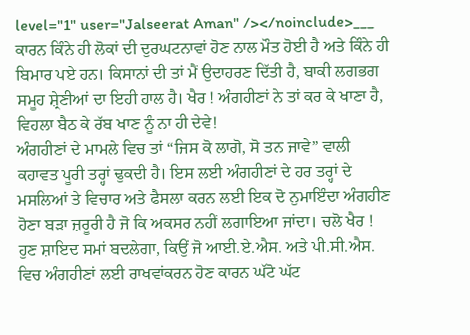level="1" user="Jalseerat Aman" /></noinclude>___
ਕਾਰਨ ਕਿੰਨੇ ਹੀ ਲੋਕਾਂ ਦੀ ਦੁਰਘਟਨਾਵਾਂ ਹੋਣ ਨਾਲ ਮੌਤ ਹੋਈ ਹੈ ਅਤੇ ਕਿੰਨੇ ਹੀ ਬਿਮਾਰ ਪਏ ਹਨ। ਕਿਸਾਨਾਂ ਦੀ ਤਾਂ ਮੈਂ ਉਦਾਹਰਣ ਦਿੱਤੀ ਹੈ, ਬਾਕੀ ਲਗਭਗ ਸਮੂਹ ਸ਼੍ਰੇਣੀਆਂ ਦਾ ਇਹੀ ਹਾਲ ਹੈ। ਖੈਰ ! ਅੰਗਹੀਣਾਂ ਨੇ ਤਾਂ ਕਰ ਕੇ ਖਾਣਾ ਹੈ, ਵਿਹਲਾ ਬੈਠ ਕੇ ਰੱਬ ਖਾਣ ਨੂੰ ਨਾ ਹੀ ਦੇਵੇ!
ਅੰਗਹੀਣਾਂ ਦੇ ਮਾਮਲੇ ਵਿਚ ਤਾਂ “ਜਿਸ ਕੋ ਲਾਗੋ, ਸੋ ਤਨ ਜਾਵੇ” ਵਾਲੀ ਕਹਾਵਤ ਪੂਰੀ ਤਰ੍ਹਾਂ ਢੁਕਦੀ ਹੈ। ਇਸ ਲਈ ਅੰਗਹੀਣਾਂ ਦੇ ਹਰ ਤਰ੍ਹਾਂ ਦੇ ਮਸਲਿਆਂ ਤੇ ਵਿਚਾਰ ਅਤੇ ਫੈਸਲਾ ਕਰਨ ਲਈ ਇਕ ਦੋ ਨੁਮਾਇੰਦਾ ਅੰਗਹੀਣ ਹੋਣਾ ਬੜਾ ਜ਼ਰੂਰੀ ਹੈ ਜੋ ਕਿ ਅਕਸਰ ਨਹੀਂ ਲਗਾਇਆ ਜਾਂਦਾ। ਚਲੋ ਖੈਰ ! ਹੁਣ ਸ਼ਾਇਦ ਸਮਾਂ ਬਦਲੇਗਾ, ਕਿਉਂ ਜੋ ਆਈ.ਏ.ਐਸ. ਅਤੇ ਪੀ.ਸੀ.ਐਸ. ਵਿਚ ਅੰਗਹੀਣਾਂ ਲਈ ਰਾਖਵਾਂਕਰਨ ਹੋਣ ਕਾਰਨ ਘੱਟੋ ਘੱਟ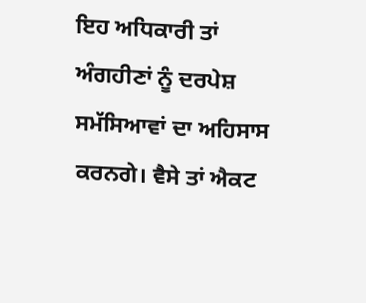ਇਹ ਅਧਿਕਾਰੀ ਤਾਂ ਅੰਗਹੀਣਾਂ ਨੂੰ ਦਰਪੇਸ਼ ਸਮੱਸਿਆਵਾਂ ਦਾ ਅਹਿਸਾਸ ਕਰਨਗੇ। ਵੈਸੇ ਤਾਂ ਐਕਟ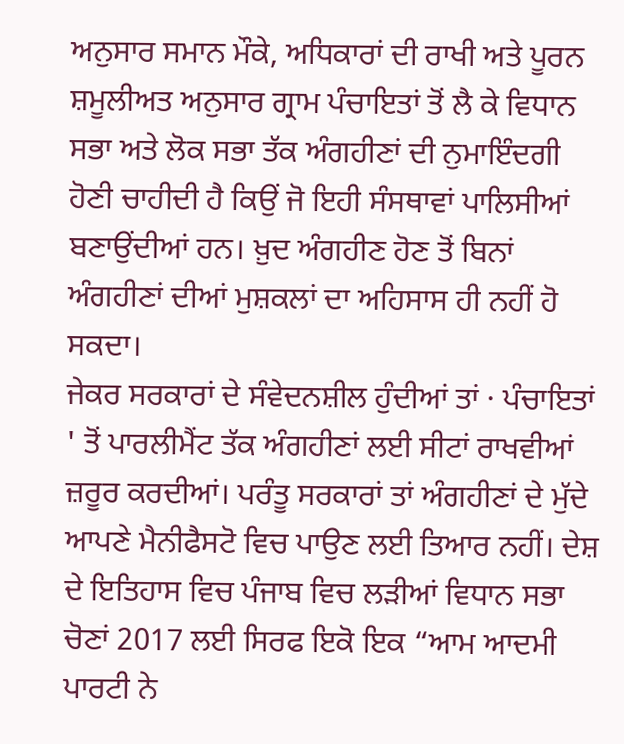ਅਨੁਸਾਰ ਸਮਾਨ ਮੌਕੇ, ਅਧਿਕਾਰਾਂ ਦੀ ਰਾਖੀ ਅਤੇ ਪੂਰਨ ਸ਼ਮੂਲੀਅਤ ਅਨੁਸਾਰ ਗ੍ਰਾਮ ਪੰਚਾਇਤਾਂ ਤੋਂ ਲੈ ਕੇ ਵਿਧਾਨ ਸਭਾ ਅਤੇ ਲੋਕ ਸਭਾ ਤੱਕ ਅੰਗਹੀਣਾਂ ਦੀ ਨੁਮਾਇੰਦਗੀ ਹੋਣੀ ਚਾਹੀਦੀ ਹੈ ਕਿਉਂ ਜੋ ਇਹੀ ਸੰਸਥਾਵਾਂ ਪਾਲਿਸੀਆਂ ਬਣਾਉਂਦੀਆਂ ਹਨ। ਖ਼ੁਦ ਅੰਗਹੀਣ ਹੋਣ ਤੋਂ ਬਿਨਾਂ ਅੰਗਹੀਣਾਂ ਦੀਆਂ ਮੁਸ਼ਕਲਾਂ ਦਾ ਅਹਿਸਾਸ ਹੀ ਨਹੀਂ ਹੋ ਸਕਦਾ।
ਜੇਕਰ ਸਰਕਾਰਾਂ ਦੇ ਸੰਵੇਦਨਸ਼ੀਲ ਹੁੰਦੀਆਂ ਤਾਂ · ਪੰਚਾਇਤਾਂ ' ਤੋਂ ਪਾਰਲੀਮੈਂਟ ਤੱਕ ਅੰਗਹੀਣਾਂ ਲਈ ਸੀਟਾਂ ਰਾਖਵੀਆਂ ਜ਼ਰੂਰ ਕਰਦੀਆਂ। ਪਰੰਤੂ ਸਰਕਾਰਾਂ ਤਾਂ ਅੰਗਹੀਣਾਂ ਦੇ ਮੁੱਦੇ ਆਪਣੇ ਮੈਨੀਫੈਸਟੋ ਵਿਚ ਪਾਉਣ ਲਈ ਤਿਆਰ ਨਹੀਂ। ਦੇਸ਼ ਦੇ ਇਤਿਹਾਸ ਵਿਚ ਪੰਜਾਬ ਵਿਚ ਲੜੀਆਂ ਵਿਧਾਨ ਸਭਾ ਚੋਣਾਂ 2017 ਲਈ ਸਿਰਫ ਇਕੋ ਇਕ “ਆਮ ਆਦਮੀ ਪਾਰਟੀ ਨੇ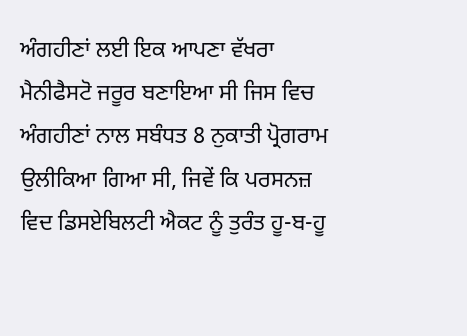ਅੰਗਹੀਣਾਂ ਲਈ ਇਕ ਆਪਣਾ ਵੱਖਰਾ ਮੈਨੀਫੈਸਟੋ ਜਰੂਰ ਬਣਾਇਆ ਸੀ ਜਿਸ ਵਿਚ ਅੰਗਹੀਣਾਂ ਨਾਲ ਸਬੰਧਤ 8 ਨੁਕਾਤੀ ਪ੍ਰੋਗਰਾਮ ਉਲੀਕਿਆ ਗਿਆ ਸੀ, ਜਿਵੇਂ ਕਿ ਪਰਸਨਜ਼ ਵਿਦ ਡਿਸਏਬਿਲਟੀ ਐਕਟ ਨੂੰ ਤੁਰੰਤ ਹੂ-ਬ-ਹੂ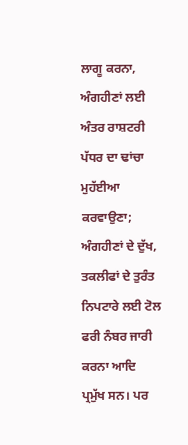ਲਾਗੂ ਕਰਨਾ, ਅੰਗਹੀਣਾਂ ਲਈ ਅੰਤਰ ਰਾਸ਼ਟਰੀ ਪੱਧਰ ਦਾ ਢਾਂਚਾ ਮੁਹੱਈਆ ਕਰਵਾਉਣਾ; ਅੰਗਹੀਣਾਂ ਦੇ ਦੁੱਖ, ਤਕਲੀਫਾਂ ਦੇ ਤੁਰੰਤ ਨਿਪਟਾਰੇ ਲਈ ਟੋਲ ਫਰੀ ਨੰਬਰ ਜਾਰੀ ਕਰਨਾ ਆਦਿ ਪ੍ਰਮੁੱਖ ਸਨ। ਪਰ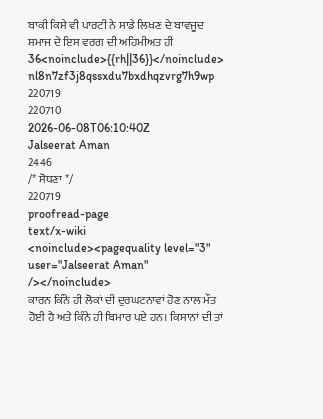ਬਾਕੀ ਕਿਸੇ ਵੀ ਪਾਰਟੀ ਨੇ ਸਾਡੇ ਲਿਖਣ ਦੇ ਬਾਵਜੂਦ ਸਮਾਜ ਦੇ ਇਸ ਵਰਗ ਦੀ ਅਹਿਮੀਅਤ ਹੀ
36<noinclude>{{rh||36}}</noinclude>
nl8n7zf3j8qssxdu7bxdhqzvrg7h9wp
220719
220710
2026-06-08T06:10:40Z
Jalseerat Aman
2446
/* ਸੋਧਣਾ */
220719
proofread-page
text/x-wiki
<noinclude><pagequality level="3" user="Jalseerat Aman" /></noinclude>
ਕਾਰਨ ਕਿੰਨੇ ਹੀ ਲੋਕਾਂ ਦੀ ਦੁਰਘਟਨਾਵਾਂ ਹੋਣ ਨਾਲ ਮੌਤ ਹੋਈ ਹੈ ਅਤੇ ਕਿੰਨੇ ਹੀ ਬਿਮਾਰ ਪਏ ਹਨ। ਕਿਸਾਨਾਂ ਦੀ ਤਾਂ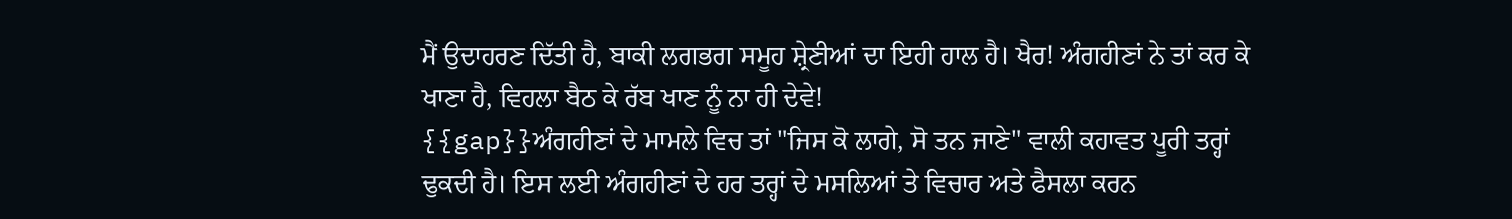ਮੈਂ ਉਦਾਹਰਣ ਦਿੱਤੀ ਹੈ, ਬਾਕੀ ਲਗਭਗ ਸਮੂਹ ਸ਼੍ਰੇਣੀਆਂ ਦਾ ਇਹੀ ਹਾਲ ਹੈ। ਖੈਰ! ਅੰਗਹੀਣਾਂ ਨੇ ਤਾਂ ਕਰ ਕੇ ਖਾਣਾ ਹੈ, ਵਿਹਲਾ ਬੈਠ ਕੇ ਰੱਬ ਖਾਣ ਨੂੰ ਨਾ ਹੀ ਦੇਵੇ!
{{gap}}ਅੰਗਹੀਣਾਂ ਦੇ ਮਾਮਲੇ ਵਿਚ ਤਾਂ "ਜਿਸ ਕੋ ਲਾਗੇ, ਸੋ ਤਨ ਜਾਣੇ" ਵਾਲੀ ਕਹਾਵਤ ਪੂਰੀ ਤਰ੍ਹਾਂ ਢੁਕਦੀ ਹੈ। ਇਸ ਲਈ ਅੰਗਹੀਣਾਂ ਦੇ ਹਰ ਤਰ੍ਹਾਂ ਦੇ ਮਸਲਿਆਂ ਤੇ ਵਿਚਾਰ ਅਤੇ ਫੈਸਲਾ ਕਰਨ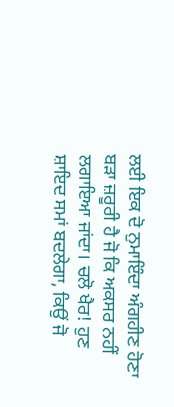ਲਈ ਇਕ ਦੋ ਨੁਮਾਇੰਦਾ ਅੰਗਹੀਣ ਹੋਣਾ ਬੜਾ ਜ਼ਰੂਰੀ ਹੈ ਜੋ ਕਿ ਅਕਸਰ ਨਹੀਂ ਲਗਾਇਆ ਜਾਂਦਾ। ਚਲੋ ਖੈਰ! ਹੁਣ ਸ਼ਾਇਦ ਸਮਾਂ ਬਦਲੇਗਾ, ਕਿਉਂ ਜੋ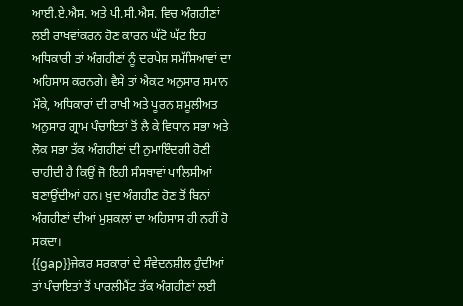ਆਈ.ਏ.ਐਸ. ਅਤੇ ਪੀ.ਸੀ.ਐਸ. ਵਿਚ ਅੰਗਹੀਣਾਂ ਲਈ ਰਾਖਵਾਂਕਰਨ ਹੋਣ ਕਾਰਨ ਘੱਟੋ ਘੱਟ ਇਹ ਅਧਿਕਾਰੀ ਤਾਂ ਅੰਗਹੀਣਾਂ ਨੂੰ ਦਰਪੇਸ਼ ਸਮੱਸਿਆਵਾਂ ਦਾ ਅਹਿਸਾਸ ਕਰਨਗੇ। ਵੈਸੇ ਤਾਂ ਐਕਟ ਅਨੁਸਾਰ ਸਮਾਨ ਮੌਕੇ, ਅਧਿਕਾਰਾਂ ਦੀ ਰਾਖੀ ਅਤੇ ਪੂਰਨ ਸ਼ਮੂਲੀਅਤ ਅਨੁਸਾਰ ਗ੍ਰਾਮ ਪੰਚਾਇਤਾਂ ਤੋਂ ਲੈ ਕੇ ਵਿਧਾਨ ਸਭਾ ਅਤੇ ਲੋਕ ਸਭਾ ਤੱਕ ਅੰਗਹੀਣਾਂ ਦੀ ਨੁਮਾਇੰਦਗੀ ਹੋਣੀ ਚਾਹੀਦੀ ਹੈ ਕਿਉਂ ਜੋ ਇਹੀ ਸੰਸਥਾਵਾਂ ਪਾਲਿਸੀਆਂ ਬਣਾਉਂਦੀਆਂ ਹਨ। ਖ਼ੁਦ ਅੰਗਹੀਣ ਹੋਣ ਤੋਂ ਬਿਨਾਂ ਅੰਗਹੀਣਾਂ ਦੀਆਂ ਮੁਸ਼ਕਲਾਂ ਦਾ ਅਹਿਸਾਸ ਹੀ ਨਹੀਂ ਹੋ ਸਕਦਾ।
{{gap}}ਜੇਕਰ ਸਰਕਾਰਾਂ ਦੇ ਸੰਵੇਦਨਸ਼ੀਲ ਹੁੰਦੀਆਂ ਤਾਂ ਪੰਚਾਇਤਾਂ ਤੋਂ ਪਾਰਲੀਮੈਂਟ ਤੱਕ ਅੰਗਹੀਣਾਂ ਲਈ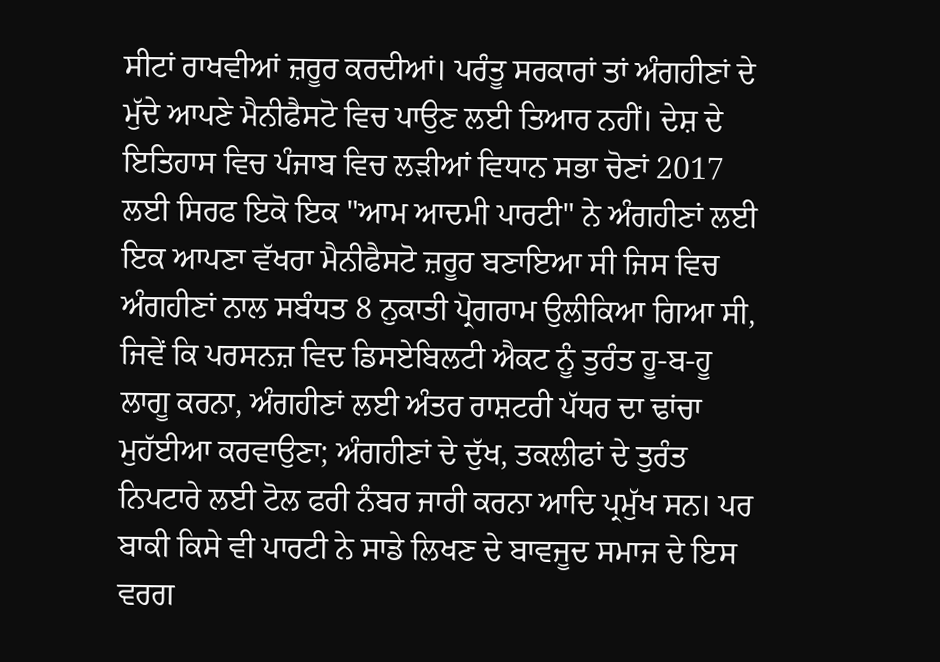ਸੀਟਾਂ ਰਾਖਵੀਆਂ ਜ਼ਰੂਰ ਕਰਦੀਆਂ। ਪਰੰਤੂ ਸਰਕਾਰਾਂ ਤਾਂ ਅੰਗਹੀਣਾਂ ਦੇ ਮੁੱਦੇ ਆਪਣੇ ਮੈਨੀਫੈਸਟੋ ਵਿਚ ਪਾਉਣ ਲਈ ਤਿਆਰ ਨਹੀਂ। ਦੇਸ਼ ਦੇ ਇਤਿਹਾਸ ਵਿਚ ਪੰਜਾਬ ਵਿਚ ਲੜੀਆਂ ਵਿਧਾਨ ਸਭਾ ਚੋਣਾਂ 2017 ਲਈ ਸਿਰਫ ਇਕੋ ਇਕ "ਆਮ ਆਦਮੀ ਪਾਰਟੀ" ਨੇ ਅੰਗਹੀਣਾਂ ਲਈ ਇਕ ਆਪਣਾ ਵੱਖਰਾ ਮੈਨੀਫੈਸਟੋ ਜ਼ਰੂਰ ਬਣਾਇਆ ਸੀ ਜਿਸ ਵਿਚ ਅੰਗਹੀਣਾਂ ਨਾਲ ਸਬੰਧਤ 8 ਨੁਕਾਤੀ ਪ੍ਰੋਗਰਾਮ ਉਲੀਕਿਆ ਗਿਆ ਸੀ, ਜਿਵੇਂ ਕਿ ਪਰਸਨਜ਼ ਵਿਦ ਡਿਸਏਬਿਲਟੀ ਐਕਟ ਨੂੰ ਤੁਰੰਤ ਹੂ-ਬ-ਹੂ ਲਾਗੂ ਕਰਨਾ, ਅੰਗਹੀਣਾਂ ਲਈ ਅੰਤਰ ਰਾਸ਼ਟਰੀ ਪੱਧਰ ਦਾ ਢਾਂਚਾ ਮੁਹੱਈਆ ਕਰਵਾਉਣਾ; ਅੰਗਹੀਣਾਂ ਦੇ ਦੁੱਖ, ਤਕਲੀਫਾਂ ਦੇ ਤੁਰੰਤ ਨਿਪਟਾਰੇ ਲਈ ਟੋਲ ਫਰੀ ਨੰਬਰ ਜਾਰੀ ਕਰਨਾ ਆਦਿ ਪ੍ਰਮੁੱਖ ਸਨ। ਪਰ ਬਾਕੀ ਕਿਸੇ ਵੀ ਪਾਰਟੀ ਨੇ ਸਾਡੇ ਲਿਖਣ ਦੇ ਬਾਵਜੂਦ ਸਮਾਜ ਦੇ ਇਸ ਵਰਗ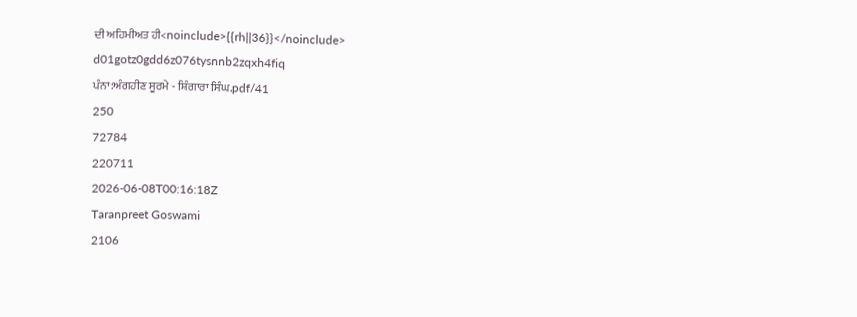ਦੀ ਅਹਿਮੀਅਤ ਹੀ<noinclude>{{rh||36}}</noinclude>
d01gotz0gdd6z076tysnnb2zqxh4fiq
ਪੰਨਾ:ਅੰਗਹੀਣ ਸੂਰਮੇ - ਸ਼ਿੰਗਾਰਾ ਸਿੰਘ.pdf/41
250
72784
220711
2026-06-08T00:16:18Z
Taranpreet Goswami
2106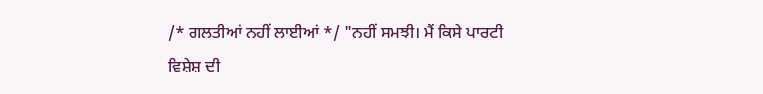/* ਗਲਤੀਆਂ ਨਹੀਂ ਲਾਈਆਂ */ "ਨਹੀਂ ਸਮਝੀ। ਮੈਂ ਕਿਸੇ ਪਾਰਟੀ ਵਿਸ਼ੇਸ਼ ਦੀ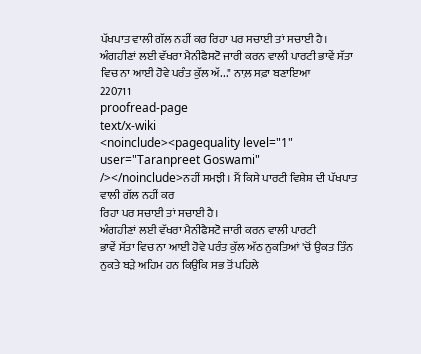ਪੱਖਪਾਤ ਵਾਲੀ ਗੱਲ ਨਹੀਂ ਕਰ ਰਿਹਾ ਪਰ ਸਚਾਈ ਤਾਂ ਸਚਾਈ ਹੈ। ਅੰਗਹੀਣਾਂ ਲਈ ਵੱਖਰਾ ਮੈਨੀਫੈਸਟੋ ਜਾਰੀ ਕਰਨ ਵਾਲੀ ਪਾਰਟੀ ਭਾਵੇਂ ਸੱਤਾ ਵਿਚ ਨਾ ਆਈ ਹੋਵੇ ਪਰੰਤ ਕੁੱਲ ਅੱ..." ਨਾਲ਼ ਸਫ਼ਾ ਬਣਾਇਆ
220711
proofread-page
text/x-wiki
<noinclude><pagequality level="1" user="Taranpreet Goswami" /></noinclude>ਨਹੀਂ ਸਮਝੀ। ਮੈਂ ਕਿਸੇ ਪਾਰਟੀ ਵਿਸ਼ੇਸ਼ ਦੀ ਪੱਖਪਾਤ ਵਾਲੀ ਗੱਲ ਨਹੀਂ ਕਰ
ਰਿਹਾ ਪਰ ਸਚਾਈ ਤਾਂ ਸਚਾਈ ਹੈ।
ਅੰਗਹੀਣਾਂ ਲਈ ਵੱਖਰਾ ਮੈਨੀਫੈਸਟੋ ਜਾਰੀ ਕਰਨ ਵਾਲੀ ਪਾਰਟੀ
ਭਾਵੇਂ ਸੱਤਾ ਵਿਚ ਨਾ ਆਈ ਹੋਵੇ ਪਰੰਤ ਕੁੱਲ ਅੱਠ ਨੁਕਤਿਆਂ 'ਚੋਂ ਉਕਤ ਤਿੰਨ
ਨੁਕਤੇ ਬੜੇ ਅਹਿਮ ਹਨ ਕਿਉਂਕਿ ਸਭ ਤੋਂ ਪਹਿਲੇ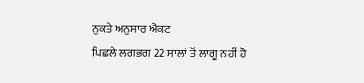ਨੁਕਤੇ ਅਨੁਸਾਰ ਐਕਟ
ਪਿਛਲੇ ਲਗਭਗ 22 ਸਾਲਾਂ ਤੋਂ ਲਾਗੂ ਨਹੀਂ ਹੋ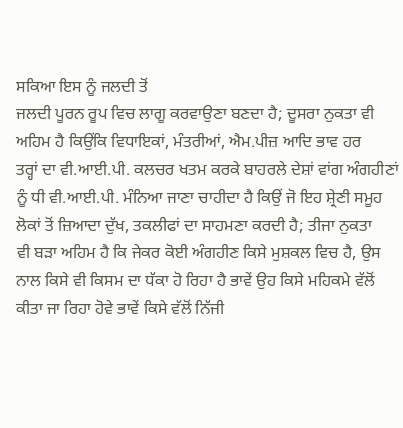ਸਕਿਆ ਇਸ ਨੂੰ ਜਲਦੀ ਤੋਂ
ਜਲਦੀ ਪੂਰਨ ਰੂਪ ਵਿਚ ਲਾਗੂ ਕਰਵਾਉਣਾ ਬਣਦਾ ਹੈ; ਦੂਸਰਾ ਨੁਕਤਾ ਵੀ
ਅਹਿਮ ਹੈ ਕਿਉਂਕਿ ਵਿਧਾਇਕਾਂ, ਮੰਤਰੀਆਂ, ਐਮ.ਪੀਜ਼ ਆਦਿ ਭਾਵ ਹਰ
ਤਰ੍ਹਾਂ ਦਾ ਵੀ.ਆਈ.ਪੀ. ਕਲਚਰ ਖਤਮ ਕਰਕੇ ਬਾਹਰਲੇ ਦੇਸ਼ਾਂ ਵਾਂਗ ਅੰਗਹੀਣਾਂ
ਨੂੰ ਧੀ ਵੀ.ਆਈ.ਪੀ. ਮੰਨਿਆ ਜਾਣਾ ਚਾਹੀਦਾ ਹੈ ਕਿਉਂ ਜੋ ਇਹ ਸ਼੍ਰੇਣੀ ਸਮੂਹ
ਲੋਕਾਂ ਤੋਂ ਜ਼ਿਆਦਾ ਦੁੱਖ, ਤਕਲੀਫਾਂ ਦਾ ਸਾਹਮਣਾ ਕਰਦੀ ਹੈ; ਤੀਜਾ ਨੁਕਤਾ
ਵੀ ਬੜਾ ਅਹਿਮ ਹੈ ਕਿ ਜੇਕਰ ਕੋਈ ਅੰਗਹੀਣ ਕਿਸੇ ਮੁਸ਼ਕਲ ਵਿਚ ਹੈ, ਉਸ
ਨਾਲ ਕਿਸੇ ਵੀ ਕਿਸਮ ਦਾ ਧੱਕਾ ਹੋ ਰਿਹਾ ਹੈ ਭਾਵੇਂ ਉਹ ਕਿਸੇ ਮਹਿਕਮੇ ਵੱਲੋਂ
ਕੀਤਾ ਜਾ ਰਿਹਾ ਹੋਵੇ ਭਾਵੇਂ ਕਿਸੇ ਵੱਲੋਂ ਨਿੱਜੀ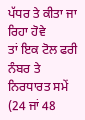ਪੱਧਰ ਤੇ ਕੀਤਾ ਜਾ ਰਿਹਾ ਹੋਵੇ
ਤਾਂ ਇਕ ਟੋਲ ਫਰੀ ਨੰਬਰ ਤੇ ਨਿਰਧਾਰਤ ਸਮੇਂ (24 ਜਾਂ 48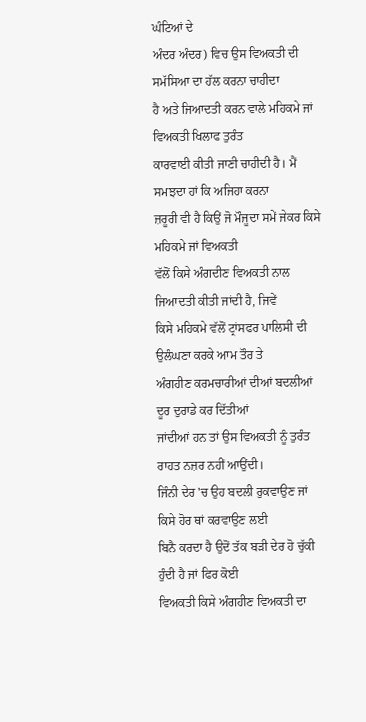ਘੰਟਿਆਂ ਦੇ
ਅੰਦਰ ਅੰਦਰ) ਵਿਚ ਉਸ ਵਿਅਕਤੀ ਦੀ ਸਮੱਸਿਆ ਦਾ ਹੱਲ ਕਰਨਾ ਚਾਹੀਦਾ
ਹੈ ਅਤੇ ਜਿਆਦਤੀ ਕਰਨ ਵਾਲੇ ਮਹਿਕਮੇ ਜਾਂ ਵਿਅਕਤੀ ਖਿਲਾਫ ਤੁਰੰਤ
ਕਾਰਵਾਈ ਕੀਤੀ ਜਾਣੀ ਚਾਹੀਦੀ ਹੈ। ਮੈਂ ਸਮਝਦਾ ਹਾਂ ਕਿ ਅਜਿਹਾ ਕਰਨਾ
ਜ਼ਰੂਰੀ ਵੀ ਹੈ ਕਿਉਂ ਜੋ ਮੌਜੂਦਾ ਸਮੇਂ ਜੇਕਰ ਕਿਸੇ ਮਹਿਕਮੇ ਜਾਂ ਵਿਅਕਤੀ
ਵੱਲੋਂ ਕਿਸੇ ਅੰਗਦੀਣ ਵਿਅਕਤੀ ਨਾਲ ਜਿਆਦਤੀ ਕੀਤੀ ਜਾਂਦੀ ਹੈ, ਜਿਵੇਂ
ਕਿਸੇ ਮਹਿਕਮੇ ਵੱਲੋਂ ਟ੍ਰਾਂਸਫਰ ਪਾਲਿਸੀ ਦੀ ਉਲੰਘਣਾ ਕਰਕੇ ਆਮ ਤੌਰ ਤੇ
ਅੰਗਹੀਣ ਕਰਮਚਾਰੀਆਂ ਦੀਆਂ ਬਦਲੀਆਂ ਦੂਰ ਦੁਰਾਡੇ ਕਰ ਦਿੱਤੀਆਂ
ਜਾਂਦੀਆਂ ਹਨ ਤਾਂ ਉਸ ਵਿਅਕਤੀ ਨੂੰ ਤੁਰੰਤ ਰਾਹਤ ਨਜ਼ਰ ਨਹੀਂ ਆਉਂਦੀ।
ਜਿੰਨੀ ਦੇਰ 'ਚ ਉਹ ਬਦਲੀ ਰੁਕਵਾਉਣ ਜਾਂ ਕਿਸੇ ਹੋਰ ਥਾਂ ਕਰਵਾਉਣ ਲਈ
ਬਿਨੈ ਕਰਦਾ ਹੈ ਉਦੋਂ ਤੱਕ ਬੜੀ ਦੇਰ ਹੋ ਚੁੱਕੀ ਹੁੰਦੀ ਹੈ ਜਾਂ ਫਿਰ ਕੋਈ
ਵਿਅਕਤੀ ਕਿਸੇ ਅੰਗਹੀਣ ਵਿਅਕਤੀ ਦਾ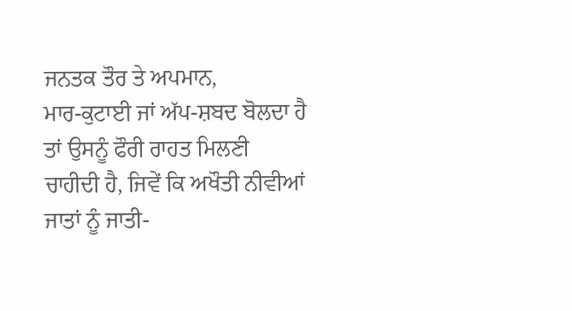ਜਨਤਕ ਤੌਰ ਤੇ ਅਪਮਾਨ,
ਮਾਰ-ਕੁਟਾਈ ਜਾਂ ਅੱਪ-ਸ਼ਬਦ ਬੋਲਦਾ ਹੈ ਤਾਂ ਉਸਨੂੰ ਫੌਰੀ ਰਾਹਤ ਮਿਲਣੀ
ਚਾਹੀਦੀ ਹੈ, ਜਿਵੇਂ ਕਿ ਅਖੌਤੀ ਨੀਵੀਆਂ ਜਾਤਾਂ ਨੂੰ ਜਾਤੀ-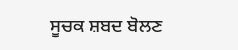ਸੂਚਕ ਸ਼ਬਦ ਬੋਲਣ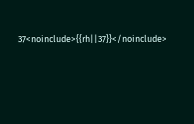37<noinclude>{{rh||37}}</noinclude>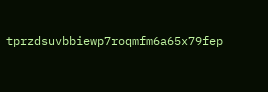tprzdsuvbbiewp7roqmfm6a65x79fep